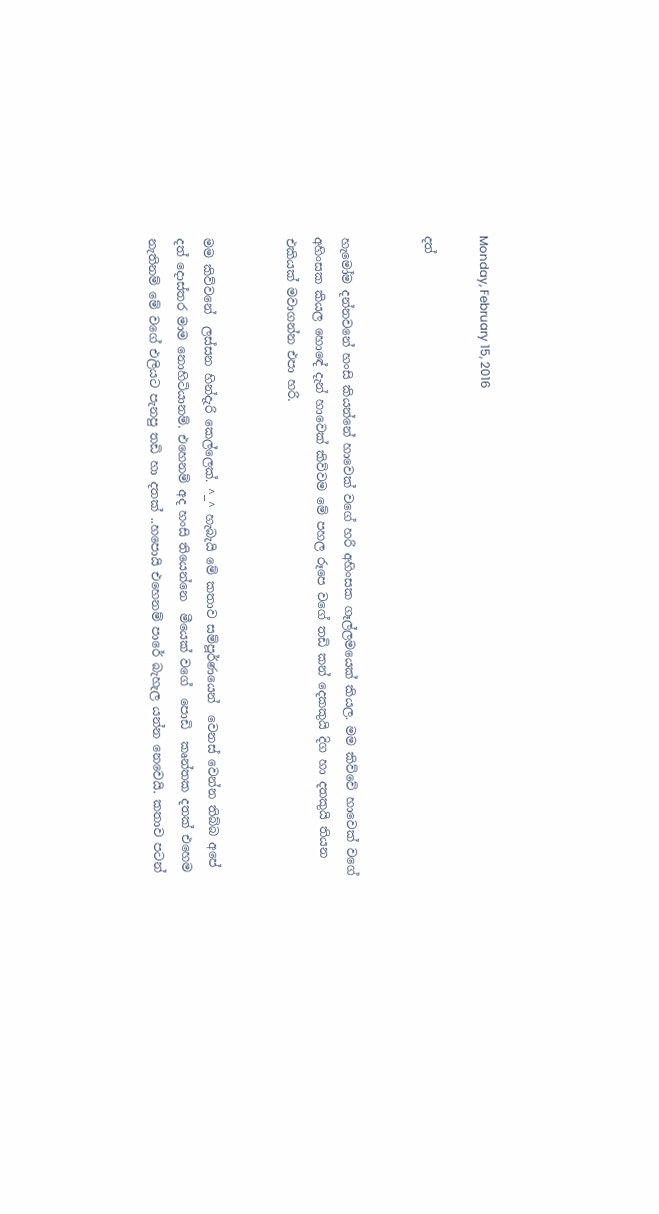Monday, February 15, 2016

දත්


හැමෝම දන්නවනේ හංසි කියන්නේ හාවෙක් වගේ හරි අහිංසක ගෑල්ලමයෙක් කියල. මම කිව්වේ හාවෙක් වගේ අහිංසක කියල හොඳේ දැන් හාවෙක් කිව්වම මේ පහල රූපෙ වගේ තඩි කන් දෙකකුයි දිග හා දතකුයි තියන එකියක් මවාගන්න එපා හරි.


මම කිව්වනේ  ලස්සන හින්දැරි කෙල්ලෙක්. ^_^ හැබැයි මේ කතාව සම්පූර්ණයෙන්  වෙනස් වෙන්න තිබ්බ අපේ දත් දොස්තර මාම නොහිටියානම්. එහෙනම් අද හංසි තියෙන්නෙ  මීයෙක් වගේ  පොඩි  කෘන්තක දතක් එහෙම නැතිනම් මේ වගේ එලියට පැනපු තඩි හා දතක් ..හපොයි එහෙනම් පාරේ බැහැල යන්න නෙවෙයි. කතාව පටන්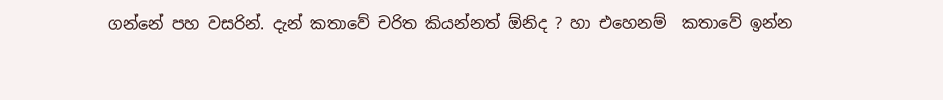ගන්නේ පහ වසරින්. දැන් කතාවේ චරිත කියන්නත් ඕනිද ? හා එහෙනම්  කතාවේ ඉන්න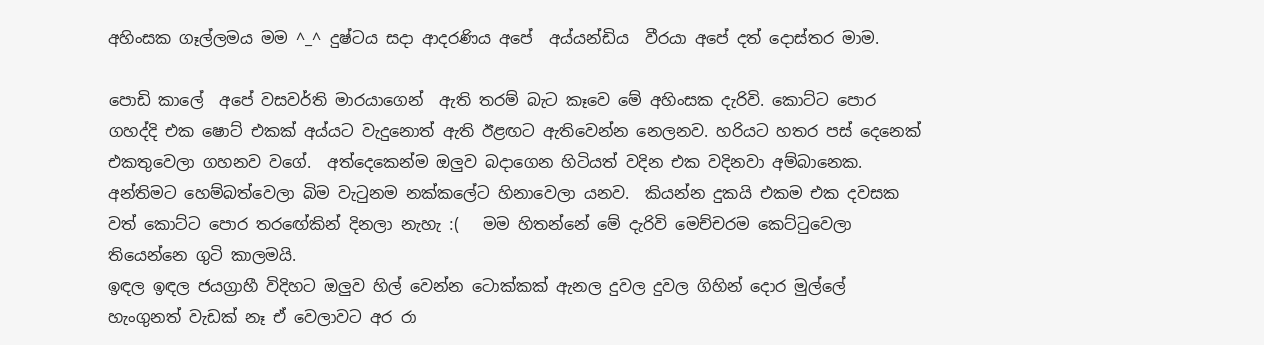අහිංසක ගෑල්ලමය මම ^_^ දුෂ්ටය සදා ආදරණිය අපේ  අය්යන්ඩිය  වීරයා අපේ දත් දොස්තර මාම.

පොඩි කාලේ  අපේ වසවර්ති මාරයාගෙන්  ඇති තරම් බැට කෑවෙ මේ අහිංසක දැරිවි. කොට්ට පොර ගහද්දි එක ෂොට් එකක් අය්යට වැදුනොත් ඇති ඊළඟට ඇතිවෙන්න නෙලනව. හරියට හතර පස් දෙනෙක් එකතුවෙලා ගහනව වගේ.  අත්දෙකෙන්ම ඔලුව බදාගෙන හිටියත් වදින එක වදිනවා අම්බානෙක. අන්තිමට හෙම්බත්වෙලා බිම වැටුනම නක්කලේට හිනාවෙලා යනව.  කියන්න දුකයි එකම එක දවසක වත් කොට්ට පොර තරඟේකින් දිනලා නැහැ :(   මම හිතන්නේ මේ දැරිවි මෙච්චරම කෙට්ටුවෙලා තියෙන්නෙ ගුටි කාලමයි.
ඉඳල ඉඳල ජයග්‍රාහී විදිහට ඔලුව හිල් වෙන්න ටොක්කක් ඇනල දුවල දුවල ගිහින් දොර මුල්ලේ හැංගුනත් වැඩක් නෑ ඒ වෙලාවට අර රා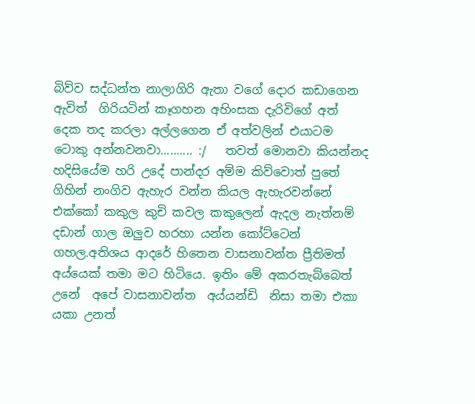බිව්ව සද්ධන්ත නාලාගිරි ඇතා වගේ දොර කඩාගෙන ඇවිත්  ගිරියටින් කෑගහන අහිංසක දැරිවිගේ අත් දෙක තද කරලා අල්ලගෙන ඒ අත්වලින් එයාටම ටොකු අන්නවනවා.......... :/   තවත් මොනවා කියන්නද හදිසියේම හරි උදේ පාන්දර අම්ම කිව්වොත් පුතේ ගිහින් නංගිව ඇහැර වන්න කියල ඇහැරවන්නේ එක්කෝ කකුල කුචි කවල කකුලෙන් ඇදල නැත්නම් දඩාන් ගාල ඔලුව හරහා යන්න කෝට්ටෙන් ගහල.අතිශය ආදරේ හිතෙන වාසනාවන්ත ප්‍රීතිමත්  අය්යෙක් තමා මට හිටියෙ. ඉතිං මේ අකරතැබ්බෙත්  උනේ  අපේ වාසනාවන්ත  අය්යන්ඩි  නිසා තමා එකා යකා උනත්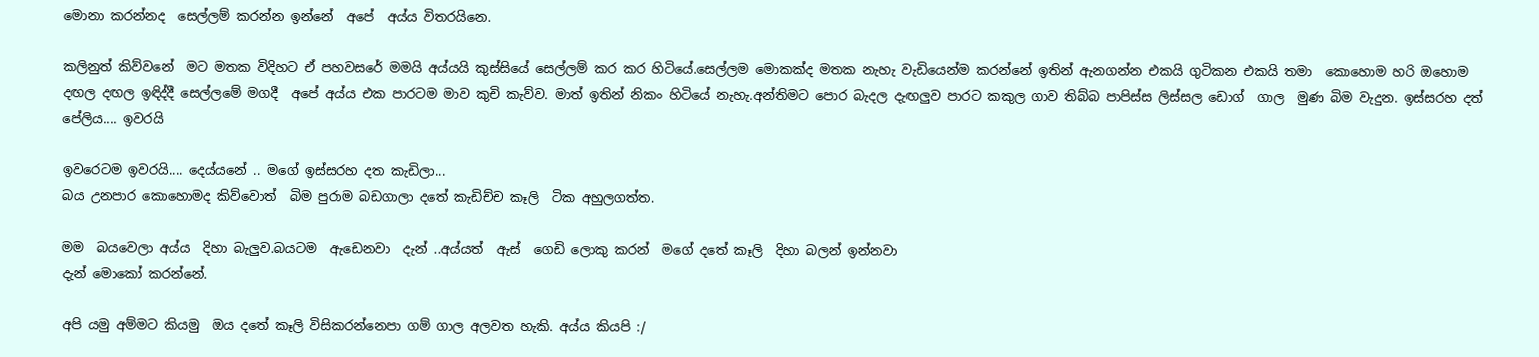මොනා කරන්නද  සෙල්ලම් කරන්න ඉන්නේ  අපේ  අය්ය විතරයිනෙ.

කලිනුත් කිව්වනේ  මට මතක විදිහට ඒ පහවසරේ මමයි අය්යයි කුස්සියේ සෙල්ලම් කර කර හිටියේ.සෙල්ලම මොකක්ද මතක නැහැ වැඩියෙන්ම කරන්නේ ඉතින් ඇනගන්න එකයි ගුටිකන එකයි තමා  කොහොම හරි ඔහොම දඟල දඟල ඉඳිද්දී සෙල්ලමේ මගදී  අපේ අය්ය එක පාරටම මාව කුචි කැව්ව. මාත් ඉතින් නිකං හිටියේ නැහැ.අන්තිමට පොර බැදල දැඟලුව පාරට කකුල ගාව තිබ්බ පාපිස්ස ලිස්සල ඩොග්  ගාල  මුණ බිම වැදුන. ඉස්සරහ දත් පේලිය.... ඉවරයි

ඉවරෙටම ඉවරයි.... දෙය්යනේ .. මගේ ඉස්සරහ දත කැඩිලා...
බය උනපාර කොහොමද කිව්වොත්  බිම පුරාම බඩගාලා දතේ කැඩිච්ච කෑලි  ටික අහුලගත්ත.

මම  බයවෙලා අය්ය  දිහා බැලුව.බයටම  ඇඩෙනවා  දැන් ..අය්යත්  ඇස්  ගෙඩි ලොකු කරන්  මගේ දතේ කෑලි  දිහා බලන් ඉන්නවා
දැන් මොකෝ කරන්නේ.

අපි යමු අම්මට කියමු  ඔය දතේ කෑලි විසිකරන්නෙපා ගම් ගාල අලවත හැකි. අය්ය කියපි :/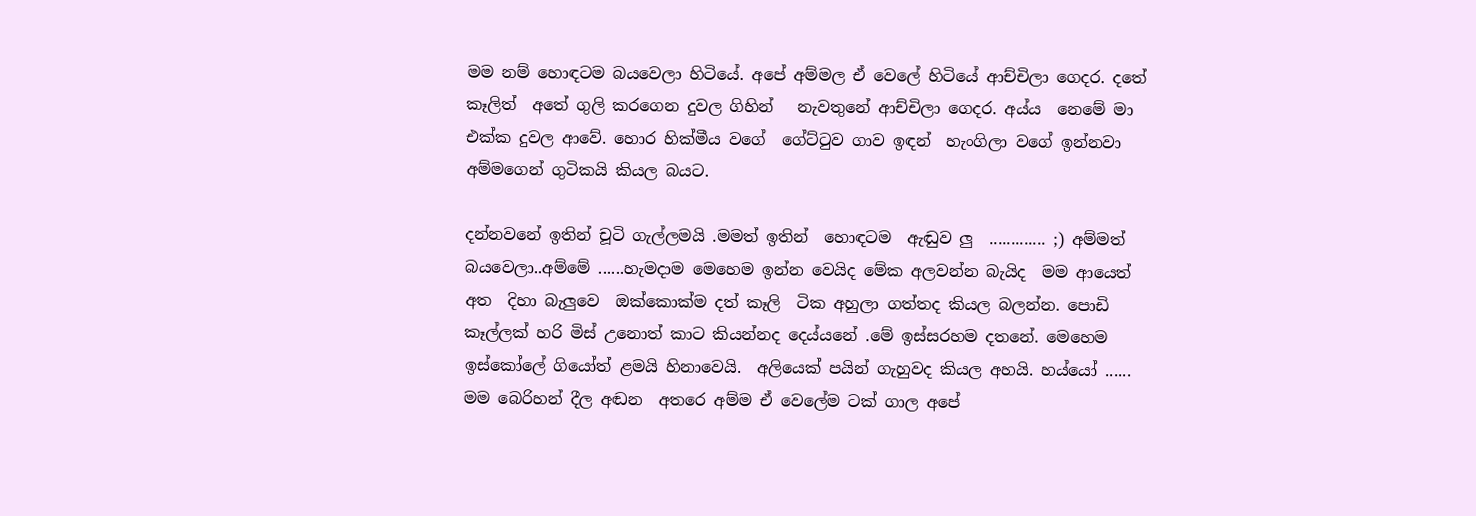මම නම් හොඳටම බයවෙලා හිටියේ. අපේ අම්මල ඒ වෙලේ හිටියේ ආච්චිලා ගෙදර. දතේ කෑලිත්  අතේ ගුලි කරගෙන දුවල ගිහින්   නැවතුනේ ආච්චිලා ගෙදර. අය්ය  නෙමේ මා එක්ක දුවල ආවේ. හොර හික්මීය වගේ  ගේට්ටුව ගාව ඉඳන්  හැංගිලා වගේ ඉන්නවා අම්මගෙන් ගුටිකයි කියල බයට.

දන්නවනේ ඉතින් චූටි ගැල්ලමයි .මමත් ඉතින්  හොඳටම  ඇඬුව ලු  ............. ;) අම්මත් බයවෙලා..අම්මේ ......හැමදාම මෙහෙම ඉන්න වෙයිද මේක අලවන්න බැයිද  මම ආයෙත් අත  දිහා බැලුවෙ  ඔක්කොක්ම දත් කෑලි  ටික අහුලා ගත්තද කියල බලන්න. පොඩි කෑල්ලක් හරි මිස් උනොත් කාට කියන්නද දෙය්යනේ .මේ ඉස්සරහම දතනේ. මෙහෙම ඉස්කෝලේ ගියෝත් ළමයි හිනාවෙයි.  අලියෙක් පයින් ගැහුවද කියල අහයි. හය්යෝ ...... මම බෙරිහන් දීල අඬන  අතරෙ අම්ම ඒ වෙලේම ටක් ගාල අපේ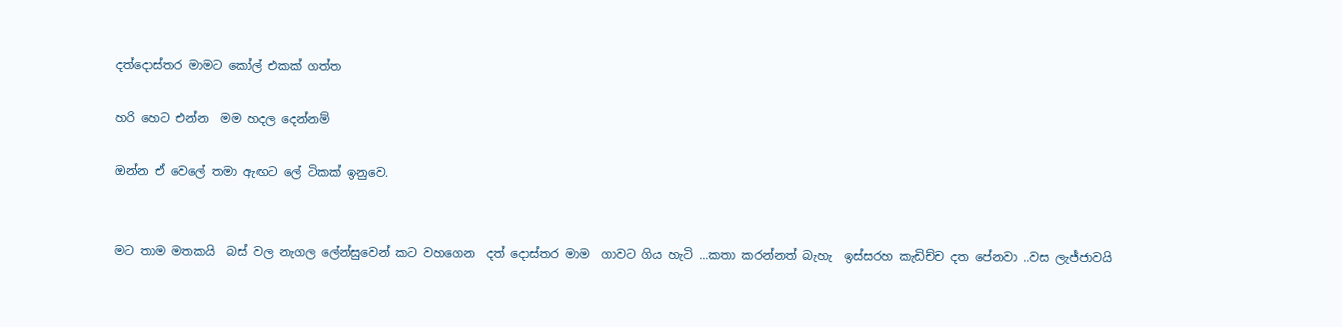දත්දොස්තර මාමට කෝල් එකක් ගත්ත

හරි හෙට එන්න  මම හදල දෙන්නම්

ඔන්න ඒ වෙලේ තමා ඇඟට ලේ ටිකක් ඉනුවෙ.


මට තාම මතකයි  බස් වල නැගල ලේන්සුවෙන් කට වහගෙන  දත් දොස්තර මාම  ගාවට ගිය හැටි ...කතා කරන්නත් බැහැ  ඉස්සරහ කැඩිච්ච දත පේනවා ..වස ලැජ්ජාවයි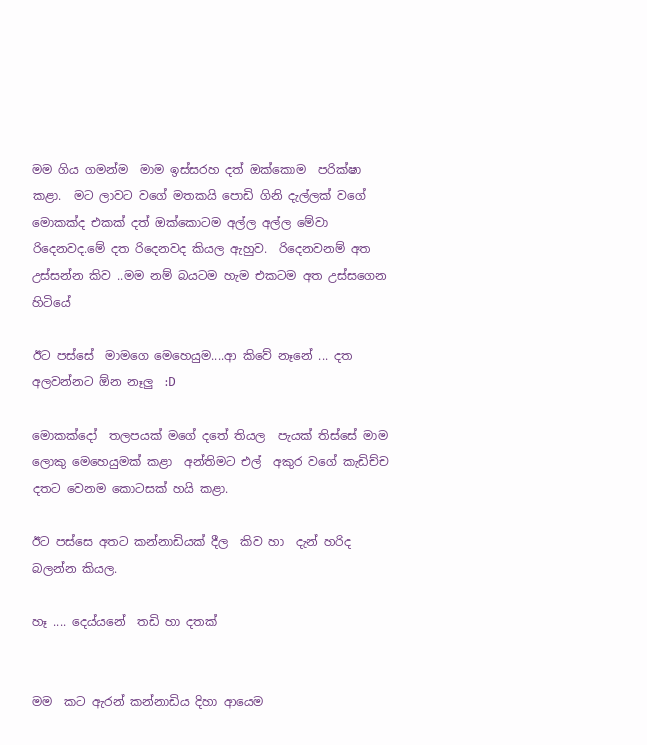මම ගිය ගමන්ම  මාම ඉස්සරහ දත් ඔක්කොම  පරික්ෂා කළා.  මට ලාවට වගේ මතකයි පොඩි ගිනි දැල්ලක් වගේ මොකක්ද එකක් දත් ඔක්කොටම අල්ල අල්ල මේවා රිදෙනවද.මේ දත රිදෙනවද කියල ඇහුව.  රිදෙනවනම් අත  උස්සන්න කිව ..මම නම් බයටම හැම එකටම අත උස්සගෙන හිටියේ

ඊට පස්සේ  මාමගෙ මෙහෙයුම....ආ කිවේ නෑනේ ... දත අලවන්නට ඕන නෑලු  :D

මොකක්දෝ  තලපයක් මගේ දතේ තියල  පැයක් තිස්සේ මාම  ලොකු මෙහෙයුමක් කළා  අන්තිමට එල්  අකුර වගේ කැඩිච්ච දතට වෙනම කොටසක් හයි කළා.

ඊට පස්සෙ අතට කන්නාඩියක් දීල  කිව හා  දැන් හරිද බලන්න කියල.

හෑ .... දෙය්යනේ  තඩි හා දතක්


මම  කට ඇරන් කන්නාඩිය දිහා ආයෙම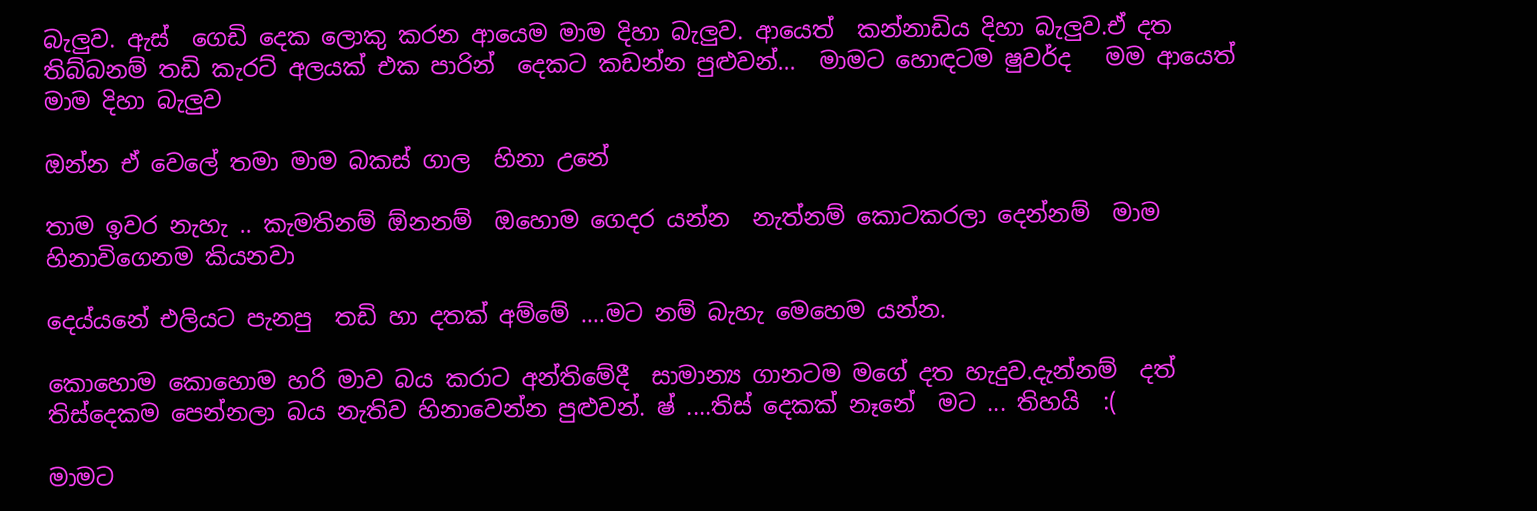බැලුව. ඇස්  ගෙඩි දෙක ලොකු කරන ආයෙම මාම දිහා බැලුව. ආයෙත්  කන්නාඩිය දිහා බැලුව.ඒ දත තිබ්බනම් තඩි කැරට් අලයක් එක පාරින්  දෙකට කඩන්න පුළුවන්...  මාමට හොඳටම ෂුවර්ද   මම ආයෙත් මාම දිහා බැලුව

ඔන්න ඒ වෙලේ තමා මාම බකස් ගාල  හිනා උනේ

තාම ඉවර නැහැ .. කැමතිනම් ඕනනම්  ඔහොම ගෙදර යන්න  නැත්නම් කොටකරලා දෙන්නම්  මාම හිනාවිගෙනම කියනවා

දෙය්යනේ එලියට පැනපු  තඩි හා දතක් අම්මේ ....මට නම් බැහැ මෙහෙම යන්න.

කොහොම කොහොම හරි මාව බය කරාට අන්තිමේදී  සාමාන්‍ය ගානටම මගේ දත හැදුව.දැන්නම්  දත් තිස්දෙකම පෙන්නලා බය නැතිව හිනාවෙන්න පුළුවන්. ෂ් ....තිස් දෙකක් නෑනේ  මට ... තිහයි  :(

මාමට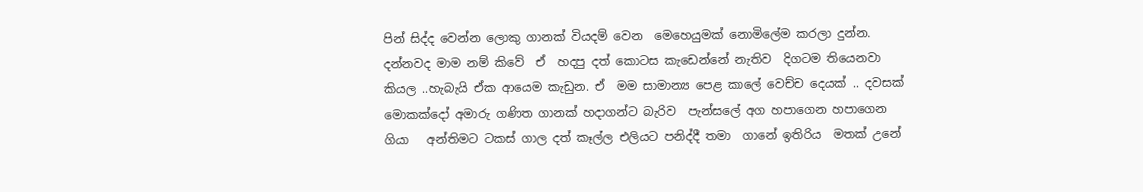පින් සිද්ද වෙන්න ලොකු ගානක් වියදම් වෙන  මෙහෙයුමක් නොමිලේම කරලා දුන්න. දන්නවද මාම නම් කිවේ  ඒ  හදපු දත් කොටස කැඩෙන්නේ නැතිව  දිගටම තියෙනවා කියල ..හැබැයි ඒක ආයෙම කැඩුන. ඒ  මම සාමාන්‍ය පෙළ කාලේ වෙච්ච දෙයක් .. දවසක් මොකක්දෝ අමාරු ගණිත ගානක් හදාගන්ට බැරිව  පැන්සලේ අග හපාගෙන හපාගෙන ගියා   අන්තිමට ටකස් ගාල දත් කෑල්ල එලියට පනිද්දී තමා  ගානේ ඉතිරිය  මතක් උනේ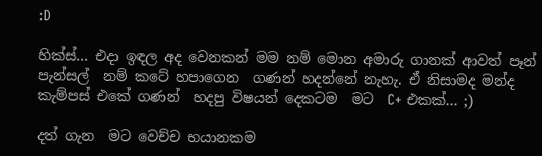:D

හික්ස්... එදා ඉඳල අද වෙනකන් මම නම් මොන අමාරු ගානක් ආවත් පෑන් පැන්සල්  නම් කටේ හපාගෙන  ගණන් හදන්නේ නැහැ. ඒ නිසාමද මන්ද කැම්පස් එකේ ගණන්  හදපු විෂයන් දෙකටම  මට  C+ එකක්... ;)

දත් ගැන  මට වෙච්ච භයානකම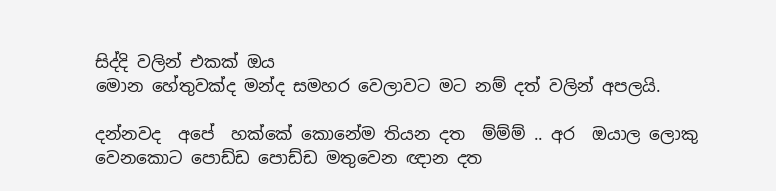සිද්දි වලින් එකක් ඔය
මොන හේතුවක්ද මන්ද සමහර වෙලාවට මට නම් දත් වලින් අපලයි.

දන්නවද  අපේ  හක්කේ කොනේම තියන දත  ම්ම්ම් .. අර  ඔයාල ලොකු  වෙනකොට පොඩ්ඩ පොඩ්ඩ මතුවෙන ඥාන දත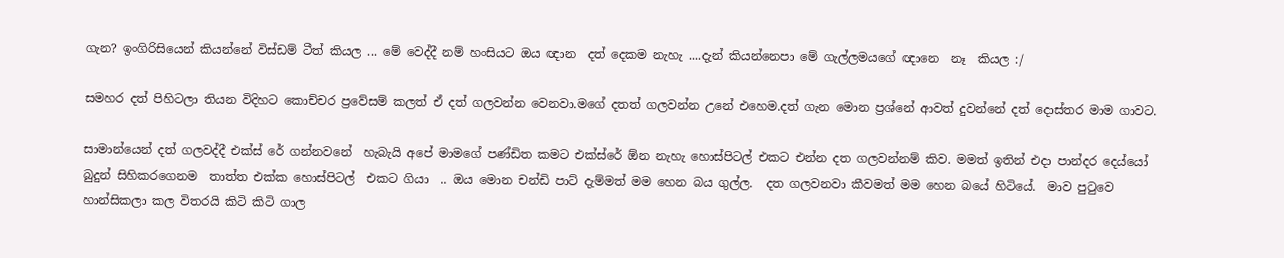ගැන? ඉංගිරිසියෙන් කියන්නේ විස්ඩම් ටීත් කියල ... මේ වෙද්දී නම් හංසියට ඔය ඥාන  දත් දෙකම නැහැ ....දැන් කියන්නෙපා මේ ගැල්ලමයගේ ඥානෙ  නෑ  කියල :/

සමහර දත් පිහිටලා තියන විදිහට කොච්චර ප්‍රවේසම් කලත් ඒ දත් ගලවන්න වෙනවා.මගේ දතත් ගලවන්න උනේ එහෙම.දත් ගැන මොන ප්‍රශ්නේ ආවත් දුවන්නේ දත් දොස්තර මාම ගාවට.

සාමාන්යෙන් දත් ගලවද්දී එක්ස් රේ ගන්නවනේ  හැබැයි අපේ මාමගේ පණ්ඩිත කමට එක්ස්රේ ඕන නැහැ හොස්පිටල් එකට එන්න දත ගලවන්නම් කිව. මමත් ඉතින් එදා පාන්දර දෙය්යෝ බුදුන් සිහිකරගෙනම  තාත්ත එක්ක හොස්පිටල්  එකට ගියා  .. ඔය මොන චන්ඩි පාට් දැම්මත් මම හෙන බය ගුල්ල.  දත ගලවනවා කීවමත් මම හෙන බයේ හිටියේ.  මාව පුටුවෙ හාන්සිකලා කල විතරයි කිටි කිටි ගාල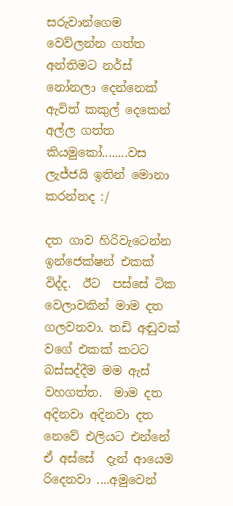සරුවාන්ගෙම වෙව්ලන්න ගත්ත අන්තිමට නර්ස් නෝනලා දෙන්නෙක් ඇවිත් කකුල් දෙකෙන් අල්ල ගත්ත කියමුකෝ........වස ලැජ්ජයි ඉතින් මොනා කරන්නද :/

දත ගාව හිරිවැටෙන්න ඉන්ජෙක්ෂන් එකක් විද්ද.  ඊට  පස්සේ ටික වෙලාවකින් මාම දත ගලවනවා. තඩි අඬුවක් වගේ එකක් කටට බස්සද්දීම මම ඇස් වහගත්ත.  මාම දත අදිනවා අදිනවා දත නෙවේ එලියට එන්නේ  ඒ අස්සේ  දැන් ආයෙම රිදෙනවා ....අමුවෙන්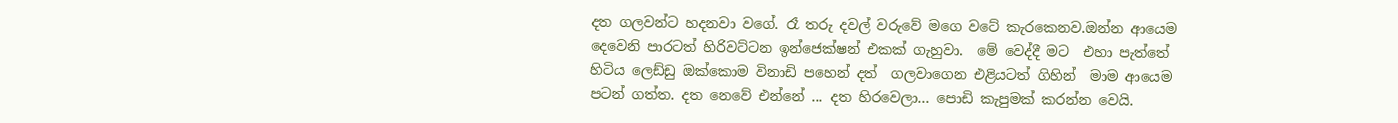දත ගලවන්ට හදනවා වගේ. රෑ තරු දවල් වරුවේ මගෙ වටේ කැරකෙනව.ඔන්න ආයෙම දෙවෙනි පාරටත් හිරිවට්ටන ඉන්ජෙක්ෂන් එකක් ගැහුවා.  මේ වෙද්දී මට  එහා පැත්තේ හිටිය ලෙඩ්ඩු ඔක්කොම විනාඩි පහෙන් දත්  ගලවාගෙන එළියටත් ගිහින්  මාම ආයෙම පටන් ගත්ත. දත නෙවේ එන්නේ ... දත හිරවෙලා... පොඩි කැපුමක් කරන්න වෙයි.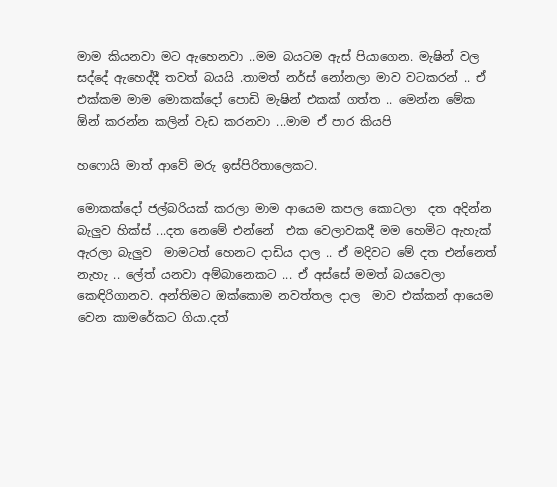මාම කියනවා මට ඇහෙනවා ..මම බයටම ඇස් පියාගෙන. මැෂින් වල සද්දේ ඇහෙද්දී තවත් බයයි .තාමත් නර්ස් නෝනලා මාව වටකරන් .. ඒ එක්කම මාම මොකක්දෝ පොඩි මැෂින් එකක් ගත්ත .. මෙන්න මේක ඕන් කරන්න කලින් වැඩ කරනවා ...මාම ඒ පාර කියපි

හෆොයි මාත් ආවේ මරු ඉස්පිරිතාලෙකට.

මොකක්දෝ ජල්බරියක් කරලා මාම ආයෙම කපල කොටලා  දත අදින්න බැලුව හික්ස් ...දත නෙමේ එන්නේ  එක වෙලාවකදී මම හෙමිට ඇහැක් ඇරලා බැලුව  මාමටත් හෙනට දාඩිය දාල .. ඒ මදිවට මේ දත එන්නෙත් නැහැ .. ලේත් යනවා අම්බානෙකට ... ඒ අස්සේ මමත් බයවෙලා කෙඳිරිගානව. අන්තිමට ඔක්කොම නවත්තල දාල  මාව එක්කන් ආයෙම වෙන කාමරේකට ගියා.දත්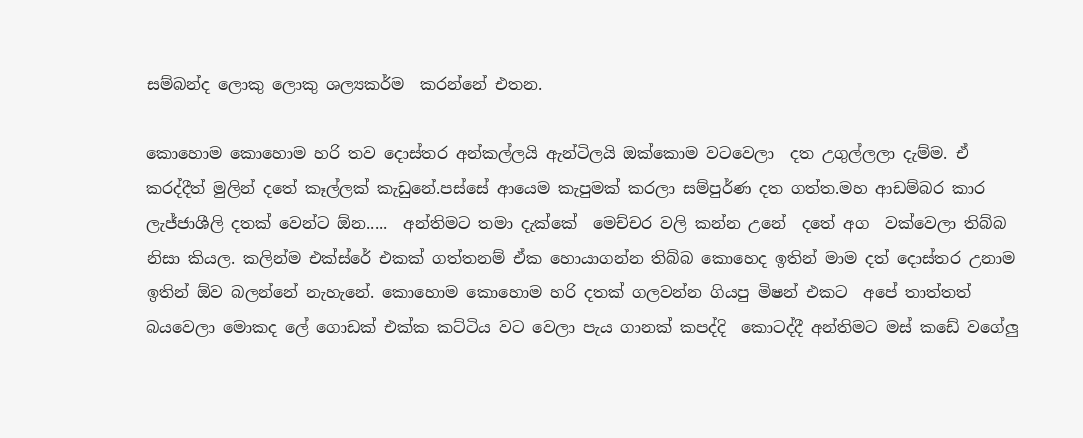සම්බන්ද ලොකු ලොකු ශල්‍යකර්ම  කරන්නේ එතන.

කොහොම කොහොම හරි තව දොස්තර අන්කල්ලයි ඇන්ටිලයි ඔක්කොම වටවෙලා  දත උගුල්ලලා දැම්ම. ඒ කරද්දීත් මුලින් දතේ කෑල්ලක් කැඩුනේ.පස්සේ ආයෙම කැපුමක් කරලා සම්පුර්ණ දත ගත්ත.මහ ආඩම්බර කාර ලැජ්ජාශීලි දතක් වෙන්ට ඕන.....  අන්තිමට තමා දැක්කේ  මෙච්චර වලි කන්න උනේ  දතේ අග  වක්වෙලා තිබ්බ නිසා කියල. කලින්ම එක්ස්රේ එකක් ගත්තනම් ඒක හොයාගන්න තිබ්බ කොහෙද ඉතින් මාම දත් දොස්තර උනාම ඉතින් ඕව බලන්නේ නැහැනේ. කොහොම කොහොම හරි දතක් ගලවන්න ගියපු මිෂන් එකට  අපේ තාත්තත් බයවෙලා මොකද ලේ ගොඩක් එක්ක කට්ටිය වට වෙලා පැය ගානක් කපද්දි  කොටද්දී අන්තිමට මස් කඩේ වගේලු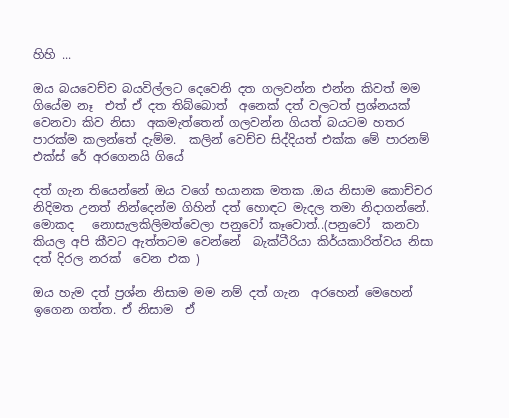හිහි ...

ඔය බයවෙච්ච බයවිල්ලට දෙවෙනි දත ගලවන්න එන්න කිවත් මම ගියේම නෑ  එත් ඒ දත තිබ්බොත්  අනෙක් දත් වලටත් ප්‍රශ්නයක් වෙනවා කිව නිසා  අකමැත්තෙන් ගලවන්න ගියත් බයටම හතර පාරක්ම කලන්තේ දැම්ම.  කලින් වෙච්ච සිද්දියත් එක්ක මේ පාරනම් එක්ස් රේ අරගෙනයි ගියේ

දත් ගැන තියෙන්නේ ඔය වගේ භයානක මතක .ඔය නිසාම කොච්චර නිදිමත උනත් නින්දෙන්ම ගිහින් දත් හොඳට මැදල තමා නිදාගන්නේ.  මොකද   නොසැලකිලිමත්වෙලා පනුවෝ කෑවොත්..(පනුවෝ  කනවා කියල අපි කීවට ඇත්තටම වෙන්නේ  බැක්ටීරියා කිර්යකාරිත්වය නිසා දත් දිරල නරක්  වෙන එක )

ඔය හැම දත් ප්‍රශ්න නිසාම මම නම් දත් ගැන  අරහෙන් මෙහෙන් ඉගෙන ගත්ත. ඒ නිසාම  ඒ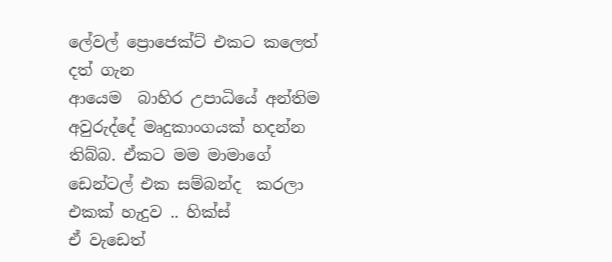ලේවල් ප්‍රොජෙක්ට් එකට කලෙත් දත් ගැන
ආයෙම  බාහිර උපාධියේ අන්තිම අවුරුද්දේ මෘදුකාංගයක් හදන්න තිබ්බ. ඒකට මම මාමාගේ ඩෙන්ටල් එක සම්බන්ද  කරලා එකක් හැදුව .. හික්ස්
ඒ වැඩෙත්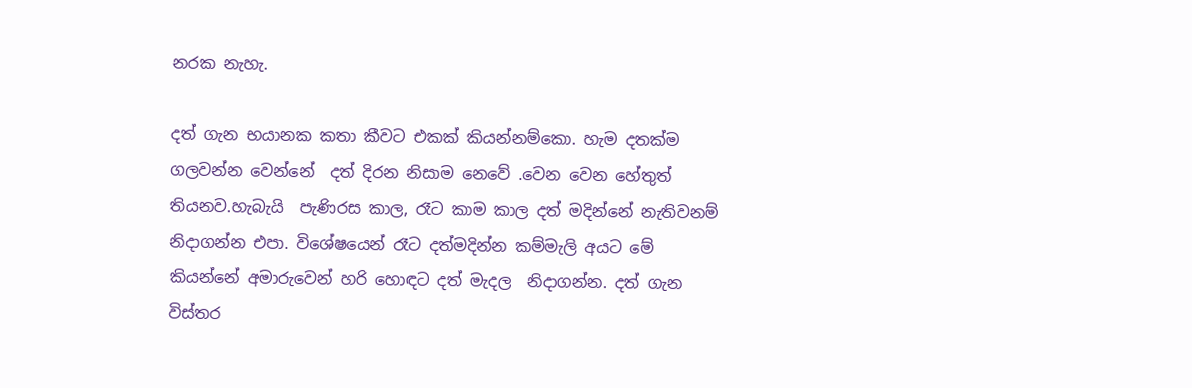නරක නැහැ.

දත් ගැන භයානක කතා කීවට එකක් කියන්නම්කො. හැම දතක්ම ගලවන්න වෙන්නේ  දත් දිරන නිසාම නෙවේ .වෙන වෙන හේතුත් තියනව.හැබැයි  පැණිරස කාල, රෑට කාම කාල දත් මදින්නේ නැතිවනම්  නිදාගන්න එපා. විශේෂයෙන් රෑට දත්මදින්න කම්මැලි අයට මේ කියන්නේ අමාරුවෙන් හරි හොඳට දත් මැදල  නිදාගන්න. දත් ගැන විස්තර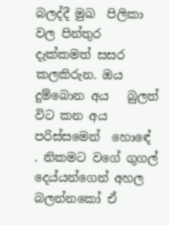බලද්දී මුඛ  පිලිකා  වල පින්තුර දැක්කමත් සසර කලකිරුන. ඔය  දුම්බොන අය   බුලත් විට කන අය  පරිස්සමෙන්  හොඳේ . නිකමට වගේ ගුගල් දෙය්යන්ගෙන් අහල බලන්නකෝ ඒ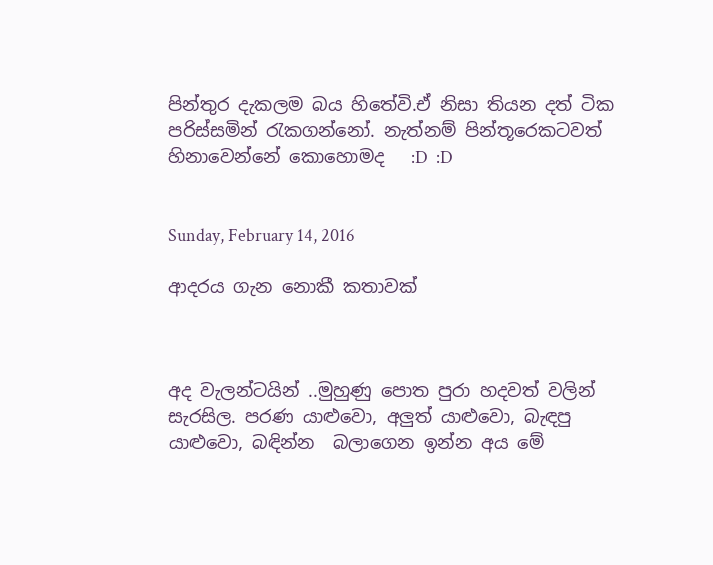පින්තුර දැකලම බය හිතේවි.ඒ නිසා තියන දත් ටික පරිස්සමින් රැකගන්නෝ. නැත්නම් පින්තූරෙකටවත්  හිනාවෙන්නේ කොහොමද   :D  :D


Sunday, February 14, 2016

ආදරය ගැන නොකී කතාවක්



අද වැලන්ටයින් ..මුහුණු පොත පුරා හදවත් වලින් සැරසිල. පරණ යාළුවො, අලුත් යාළුවො, බැඳපු යාළුවො, බඳින්න  බලාගෙන ඉන්න අය මේ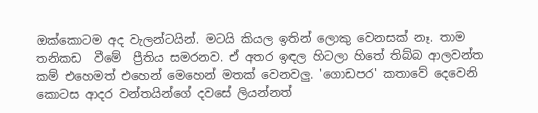ඔක්කොටම අද වැලන්ටයින්. මටයි කියල ඉතින් ලොකු වෙනසක් නෑ. තාම තනිකඩ  වීමේ  ප්‍රීතිය සමරනව. ඒ අතර ඉඳල හිටලා හිතේ තිබ්බ ආලවන්ත කම් එහෙමත් එහෙන් මෙහෙන් මතක් වෙනවලු. 'ගොඩපර' කතාවේ දෙවෙනි කොටස ආදර වන්තයින්ගේ දවසේ ලියන්නත්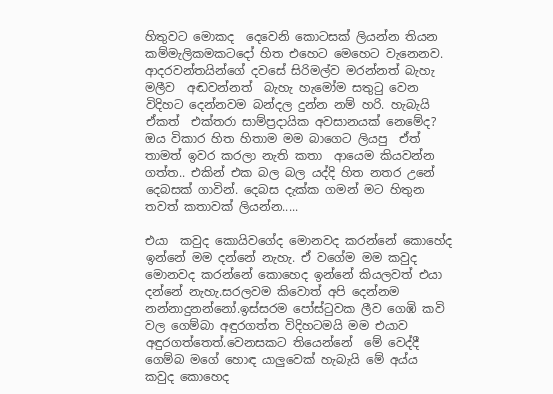හිතුවට මොකද  දෙවෙනි කොටසක් ලියන්න තියන කම්මැලිකමකටදෝ හිත එහෙට මෙහෙට වැනෙනව. ආදරවන්තයින්ගේ දවසේ සිරිමල්ව මරන්නත් බැහැ  මලීව  අඬවන්නත්  බැහැ හැමෝම සතුටු වෙන විදිහට දෙන්නවම බන්දල දුන්න නම් හරි. හැබැයි ඒකත්  එක්තරා සාම්ප්‍රදායික අවසානයක් නෙමේද? ඔය විකාර හිත හිතාම මම බාගෙට ලියපු  ඒත් තාමත් ඉවර කරලා නැති කතා  ආයෙම කියවන්න ගත්ත.. එකින් එක බල බල යද්දි හිත නතර උනේ දෙබසක් ගාවින්. දෙබස දැක්ක ගමන් මට හිතුන තවත් කතාවක් ලියන්න.....

එයා  කවුද කොයිවගේද මොනවද කරන්නේ කොහේද  ඉන්නේ මම දන්නේ නැහැ. ඒ වගේම මම කවුද මොනවද කරන්නේ කොහෙද ඉන්නේ කියලවත් එයා  දන්නේ නැහැ.සරලවම කිවොත් අපි දෙන්නම නන්නාදුනන්නෝ.ඉස්සරම පෝස්ටුවක ලීව ගෙඹි කවි වල ගෙම්බා අඳුරගත්ත විදිහටමයි මම එයාව අඳුරගත්තෙත්.වෙනසකට තියෙන්නේ  මේ වෙද්දී ගෙම්බ මගේ හොඳ යාලුවෙක් හැබැයි මේ අය්ය  කවුද කොහෙද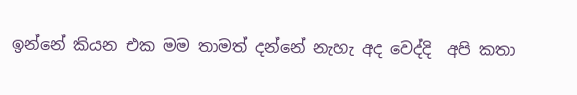ඉන්නේ කියන එක මම තාමත් දන්නේ නැහැ අද වෙද්දි  අපි කතා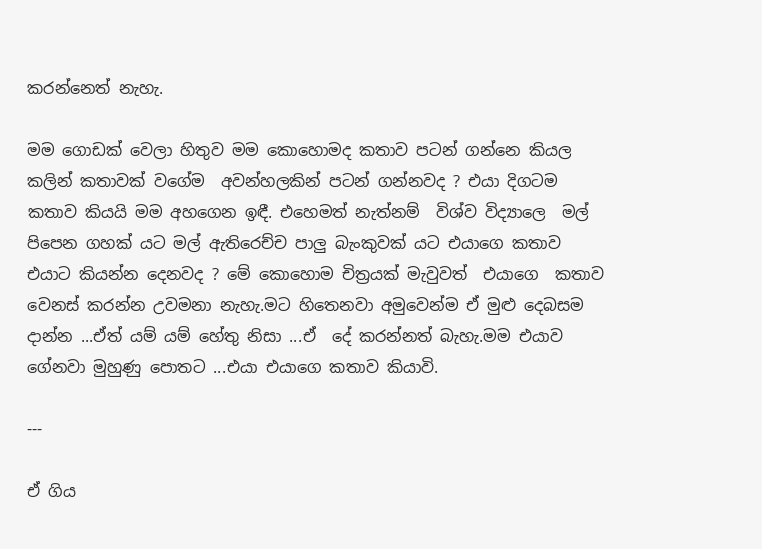කරන්නෙත් නැහැ.

මම ගොඩක් වෙලා හිතුව මම කොහොමද කතාව පටන් ගන්නෙ කියල  කලින් කතාවක් වගේම  අවන්හලකින් පටන් ගන්නවද ? එයා දිගටම කතාව කියයි මම අහගෙන ඉඳී. එහෙමත් නැත්නම්  විශ්ව විද්‍යාලෙ  මල් පිපෙන ගහක් යට මල් ඇතිරෙච්ච පාලු බැංකුවක් යට එයාගෙ කතාව එයාට කියන්න දෙනවද ? මේ කොහොම චිත්‍රයක් මැවුවත්  එයාගෙ  කතාව වෙනස් කරන්න උවමනා නැහැ.මට හිතෙනවා අමුවෙන්ම ඒ මුළු දෙබසම දාන්න ...ඒත් යම් යම් හේතු නිසා ...ඒ  දේ කරන්නත් බැහැ.මම එයාව ගේනවා මුහුණු පොතට ...එයා එයාගෙ කතාව කියාවි.

---

ඒ ගිය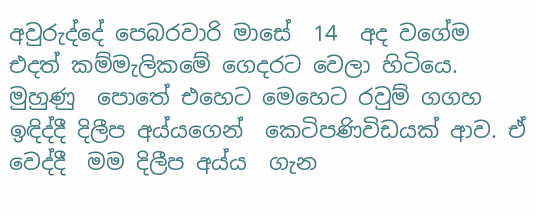අවුරුද්දේ පෙබරවාරි මාසේ  14  අද වගේම  එදත් කම්මැලිකමේ ගෙදරට වෙලා හිටියෙ. මුහුණු  පොතේ එහෙට මෙහෙට රවුම් ගගහ ඉඳිද්දී දිලීප අය්යගෙන්  කෙටිපණිවිඩයක් ආව. ඒ වෙද්දී  මම දිලීප අය්ය  ගැන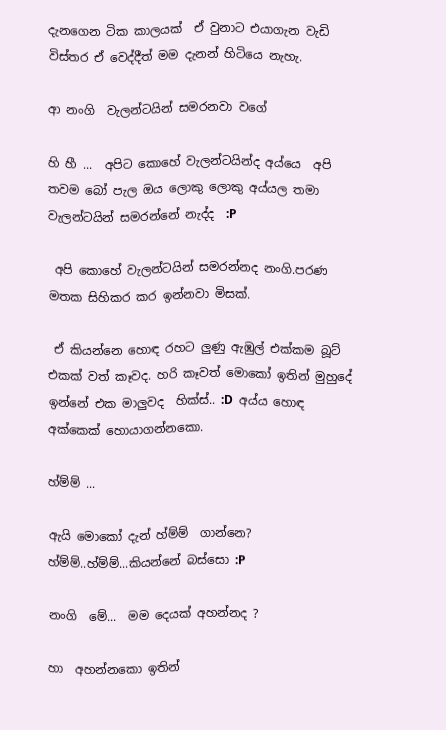දැනගෙන ටික කාලයක්  ඒ වුනාට එයාගැන වැඩි විස්තර ඒ වෙද්දීත් මම දැනන් හිටියෙ නැහැ.

ආ නංගි  වැලන්ටයින් සමරනවා වගේ

හි හී ...  අපිට කොහේ වැලන්ටයින්ද අය්යෙ  අපි තවම බෝ පැල ඔය ලොකු ලොකු අය්යල තමා වැලන්ටයින් සමරන්නේ නැද්ද  :P

 අපි කොහේ වැලන්ටයින් සමරන්නද නංගි.පරණ මතක සිහිකර කර ඉන්නවා මිසක්.

 ඒ කියන්නෙ හොඳ රහට ලුණු ඇඹුල් එක්කම බූට් එකක් වත් කෑවද. හරි කෑවත් මොකෝ ඉතින් මුහුදේ ඉන්නේ එක මාලුවද  හික්ස්.. :D  අය්ය හොඳ අක්කෙක් හොයාගන්නකො.

හ්ම්ම් ...

ඇයි මොකෝ දැන් හ්ම්ම්  ගාන්නෙ? හ්ම්ම්..හ්ම්ම්...කියන්නේ බස්සො :P

නංගි  මේ...  මම දෙයක් අහන්නද ?

හා  අහන්නකො ඉතින්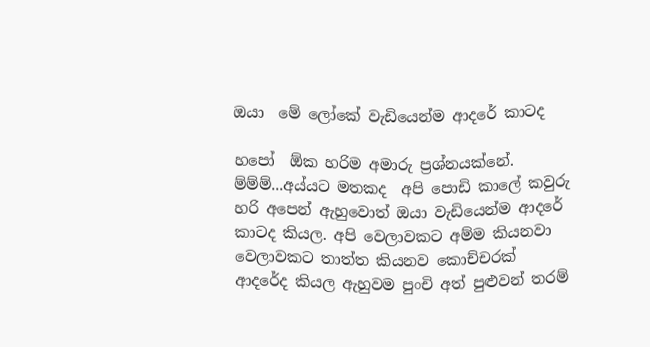ඔයා  මේ ලෝකේ වැඩියෙන්ම ආදරේ කාටද

හපෝ  ඕක හරිම අමාරු ප්‍රශ්නයක්නේ. ම්ම්ම්...අය්යට මතකද  අපි පොඩි කාලේ කවුරු හරි අපෙන් ඇහුවොත් ඔයා වැඩියෙන්ම ආදරේ කාටද කියල. අපි වෙලාවකට අම්ම කියනවා වෙලාවකට තාත්ත කියනව කොච්චරක් ආදරේද කියල ඇහුවම පුංචි අත් පුළුවන් තරම්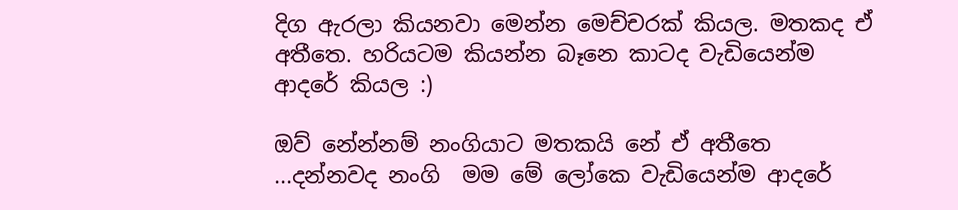දිග ඇරලා කියනවා මෙන්න මෙච්චරක් කියල. මතකද ඒ අතීතෙ. හරියටම කියන්න බෑනෙ කාටද වැඩියෙන්ම ආදරේ කියල :)

ඔව් නේන්නම් නංගියාට මතකයි නේ ඒ අතීතෙ ...දන්නවද නංගි  මම මේ ලෝකෙ වැඩියෙන්ම ආදරේ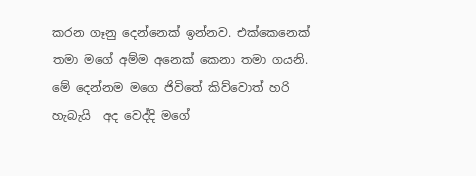කරන ගෑනු දෙන්නෙක් ඉන්නව. එක්කෙනෙක් තමා මගේ අම්ම අනෙක් කෙනා තමා ගයනි. මේ දෙන්නම මගෙ ජිවිතේ කිව්වොත් හරි හැබැයි  අද වෙද්දි මගේ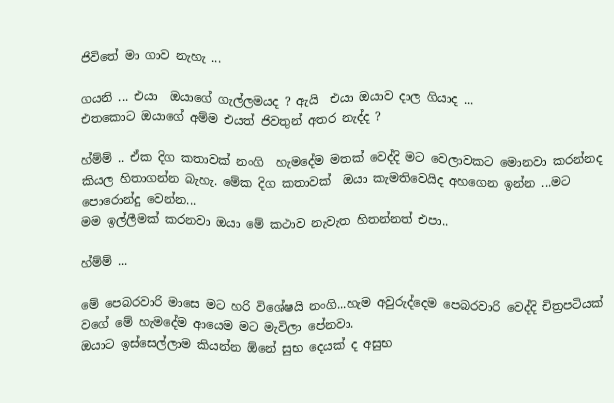ජිවිතේ මා ගාව නැහැ ...

ගයනි ... එයා  ඔයාගේ ගැල්ලමයද ? ඇයි  එයා ඔයාව දාල ගියාද ...
එතකොට ඔයාගේ අම්ම එයත් ජිවතුන් අතර නැද්ද ?

හ්ම්ම් .. ඒක දිග කතාවක් නංගි  හැමදේම මතක් වෙද්දි මට වෙලාවකට මොනවා කරන්නද කියල හිතාගන්න බැහැ. මේක දිග කතාවක්  ඔයා කැමතිවෙයිද අහගෙන ඉන්න ...මට පොරොන්දු වෙන්න...
මම ඉල්ලීමක් කරනවා ඔයා මේ කථාව නැවැත හිතන්නත් එපා..

හ්ම්ම් ...

මේ පෙබරවාරි මාසෙ මට හරි විශේෂයි නංගි...හැම අවුරුද්දෙම පෙබරවාරි වෙද්දි චිත්‍රපටියක් වගේ මේ හැමදේම ආයෙම මට මැවිලා පේනවා.
ඔයාට ඉස්සෙල්ලාම කියන්න ඕනේ සුභ දෙයක් ද අසුභ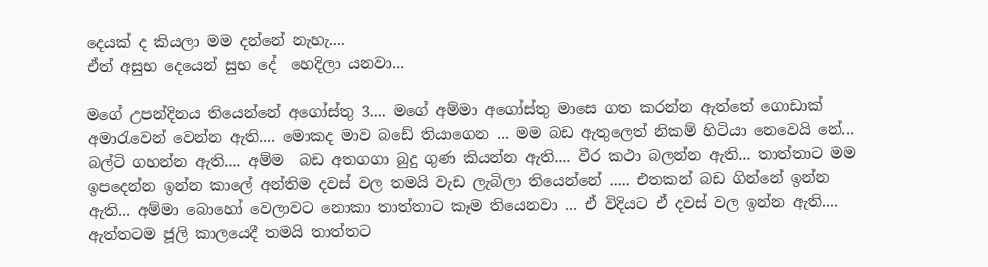දෙයක් ද කියලා මම දන්නේ නැහැ....
ඒත් අසුභ දෙයෙන් සුභ දේ  හෙදිලා යනවා...

මගේ උපන්දිනය තියෙන්නේ අගෝස්තු 3.... මගේ අම්මා අගෝස්තු මාසෙ ගත කරන්න ඇත්තේ ගොඩාක් අමාරැවෙන් වෙන්න ඇති.... මොකද මාව බඩේ තියාගෙන ... මම බඩ ඇතුලෙත් නිකම් හිටියා නෙවෙයි නේ... බල්ටි ගහන්න ඇති.... අම්ම  බඩ අතගගා බුදු ගුණ කියන්න ඇති.... වීර කථා බලන්න ඇති... තාත්තාට මම ඉපදෙන්න ඉන්න කාලේ අන්තිම දවස් වල තමයි වැඩ ලැබිලා තියෙන්නේ ..... එතකන් බඩ ගින්නේ ඉන්න ඇති... අම්මා බොහෝ වෙලාවට නොකා තාත්තාට කෑම තියෙනවා ... ඒ විදියට ඒ දවස් වල ඉන්න ඇති.... ඇත්තටම ජූලි කාලයෙදී තමයි තාත්තට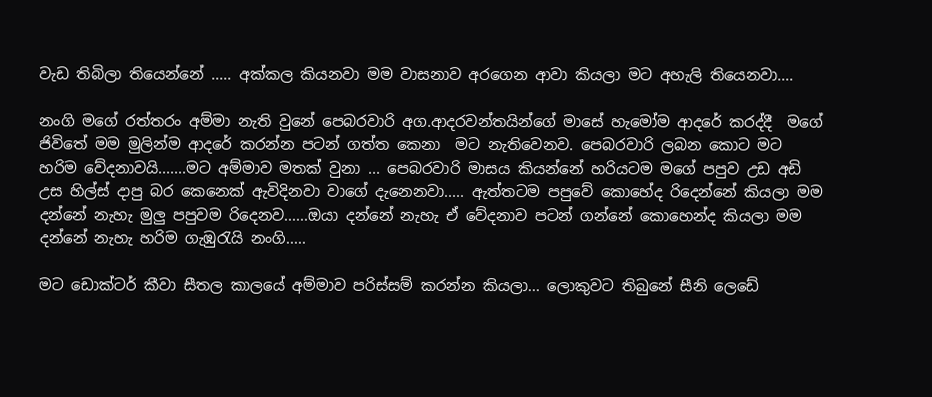වැඩ තිබිලා තියෙන්නේ ..... අක්කල කියනවා මම වාසනාව අරගෙන ආවා කියලා මට අහැලි තියෙනවා....

නංගි මගේ රත්තරං අම්මා නැති වුනේ පෙබරවාරි අග.ආදරවන්තයින්ගේ මාසේ හැමෝම ආදරේ කරද්දී  මගේ ජිවිතේ මම මුලින්ම ආදරේ කරන්න පටන් ගත්ත කෙනා  මට නැතිවෙනව. පෙබරවාරි ලබන කොට මට හරිම වේදනාවයි.......මට අම්මාව මතක් වුනා ... පෙබරවාරි මාසය කියන්නේ හරියටම මගේ පපුව උඩ අඩි උස හිල්ස් දාපු බර කෙනෙක් ඇවිදිනවා වාගේ දැනෙනවා..... ඇත්තටම පපුවේ කොහේද රිදෙන්නේ කියලා මම දන්නේ නැහැ මුලු පපුවම රිදෙනව......ඔයා දන්නේ නැහැ ඒ වේදනාව පටන් ගන්නේ කොහෙන්ද කියලා මම දන්නේ නැහැ හරිම ගැඹුරැයි නංගි.....

මට ඩොක්ටර් කීවා සීතල කාලයේ අම්මාව පරිස්සම් කරන්න කියලා... ලොකුවට තිබුනේ සීනි ලෙඩේ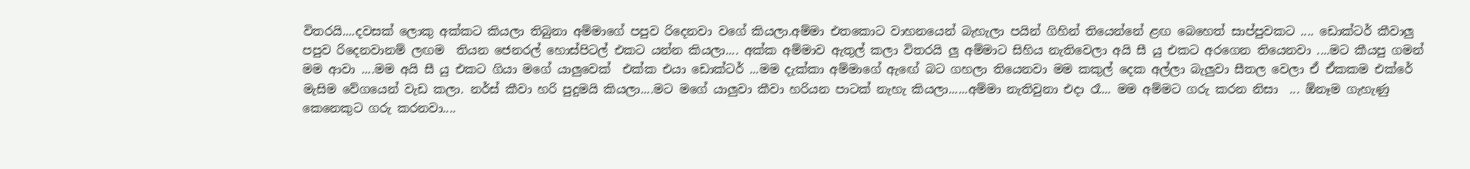විතරයි....දවසක් ලොකු අක්කට කියලා තිබුනා අම්මාගේ පපුව රිදෙනවා වගේ කියලා.අම්මා එතකොට වාහනයෙන් බැහැලා පයින් ගිහින් තියෙන්නේ ළඟ බෙහෙත් සාප්පුවකට .... ඩොක්ටර් කීවාලු පපුව රිදෙනවානම් ලඟම  තියන ජෙනරල් හොස්පිටල් එකට යන්න කියලා.... අක්ක අම්මාව ඇතුල් කලා විතරයි ලු අම්මාට සිහිය නැතිවෙලා අයි සී යු එකට අරගෙන තියෙනවා ....මට කීයපු ගමන් මම ආවා ....මම අයි සී යු එකට ගියා මගේ යාලුවෙක්  එක්ක එයා ඩොක්ටර් ...මම දැක්කා අම්මාගේ ඇඟේ බට ගහලා තියෙනවා මම කකුල් දෙක අල්ලා බැලුවා සීතල වෙලා ඒ ඒකකම එක්රේ මැසිම වේගයෙන් වැඩ කලා. නර්ස් කීවා හරි පුදුමයි කියලා....මට මගේ යාලුවා කීවා හරියන පාටක් නැහැ කියලා......අම්මා නැතිවුනා එදා රෑ... මම අම්මට ගරු කරන නිසා  ... ඕනෑම ගැහැණු කෙනෙකුට ගරු කරනවා....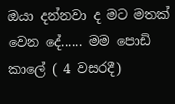ඔයා දන්නවා ද මට මතක් වෙන දේ...... මම පොඩි කාලේ ( 4 වසරදී)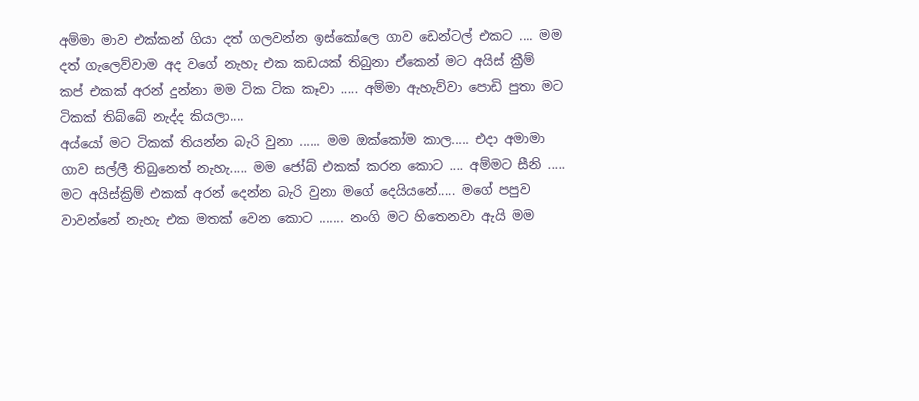අම්මා මාව එක්කන් ගියා දත් ගලවන්න ඉස්කෝලෙ ගාව ඩෙන්ටල් එකට .... මම දත් ගැලෙව්වාම අද වගේ නැහැ එක කඩයක් තිබුනා ඒකෙන් මට අයිස් ක්‍රීම් කප් එකක් අරන් දුන්නා මම ටික ටික කෑවා ..... අම්මා ඇහැව්වා පොඩි පුතා මට ටිකක් තිබ්බේ නැද්ද කියලා....
අය්යෝ මට ටිකක් තියන්න බැරි වුනා ...... මම ඔක්කෝම කාල..... එදා අමාමා ගාව සල්ලී තිබුනෙත් නැහැ..... මම ජෝබ් එකක් කරන කොට .... අම්මට සීනි ..... මට අයිස්ක්‍රිම් එකක් අරන් දෙන්න බැරි වුනා මගේ දෙයියනේ..... මගේ පපුව වාවන්නේ නැහැ එක මතක් වෙන කොට ....... නංගි මට හිතෙනවා ඇයි මම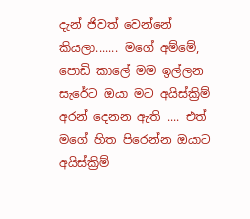දැන් ජිවත් වෙන්නේ කියලා....... මගේ අම්මේ, පොඩි කාලේ මම ඉල්ලන සැරේට ඔයා මට අයිස්ක්‍රිම් අරන් දෙනන ඇති .... එත් මගේ හිත පිරෙන්න ඔයාට අයිස්ක්‍රිම්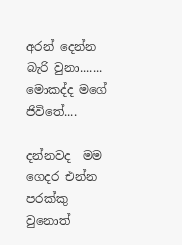අරන් දෙන්න බැරි වුනා....... මොකද්ද මගේ ජිවිතේ....

දන්නවද  මම ගෙදර එන්න පරක්කු වුනොත්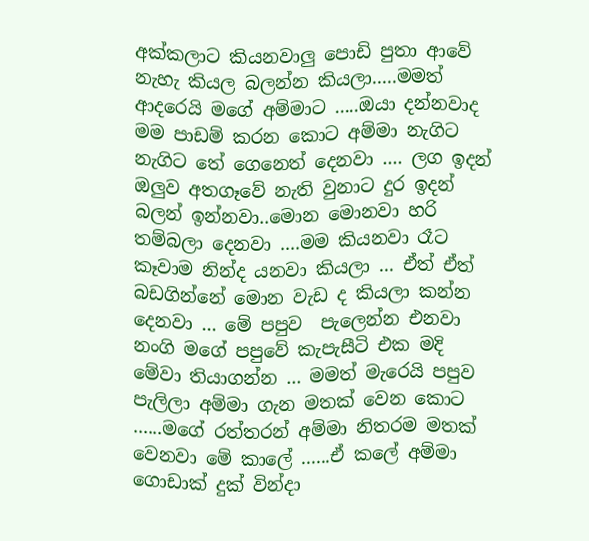අක්කලාට කියනවාලු පොඩි පුතා ආවේ නැහැ කියල බලන්න කියලා.....මමත් ආදරෙයි මගේ අම්මාට .....ඔයා දන්නවාද මම පාඩම් කරන කොට අම්මා නැගිට නැගිට තේ ගෙනෙත් දෙනවා .... ලග ඉදන් ඔලුව අතගෑවේ නැති වුනාට දුර ඉදන් බලන් ඉන්නවා..මොන මොනවා හරි තම්බලා දෙනවා ....මම කියනවා රෑට කෑවාම නින්ද යනවා කියලා ... ඒත් ඒත් බඩගින්නේ මොන වැඩ ද කියලා කන්න දෙනවා ... මේ පපුව  පැලෙන්න එනවා නංගි මගේ පපුවේ කැපැසීටි එක මදි මේවා තියාගන්න ... මමත් මැරෙයි පපුව පැලිලා අම්මා ගැන මතක් වෙන කොට ......මගේ රත්තරන් අම්මා නිතරම මතක් වෙනවා මේ කාලේ ......ඒ කලේ අම්මා ගොඩාක් දුක් වින්දා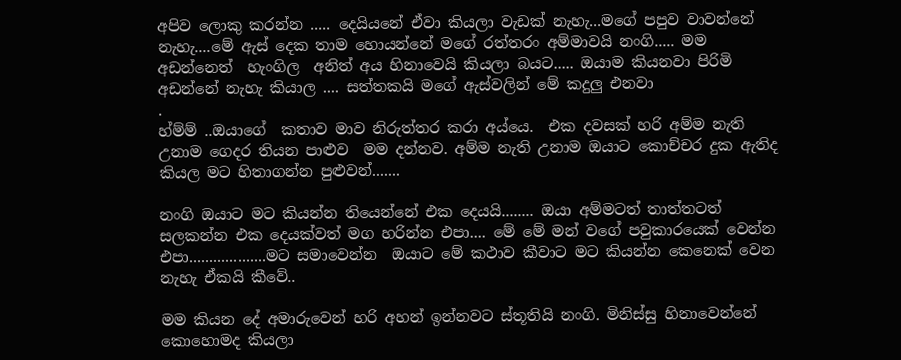අපිව ලොකු කරන්න ..... දෙයියනේ ඒවා කියලා වැඩක් නැහැ...මගේ පපුව වාවන්නේ නැහැ....මේ ඇස් දෙක තාම හොයන්නේ මගේ රත්තරං අම්මාවයි නංගි..... මම අඩන්නෙත්  හැංගිල  අනිත් අය හිනාවෙයි කියලා බයට..... ඔයාම කියනවා පිරිමි අඩන්නේ නැහැ කියාල .... සත්තකයි මගේ ඇස්වලින් මේ කදුලු එනවා
.
හ්ම්ම් ..ඔයාගේ  කතාව මාව නිරුත්තර කරා අය්යෙ.  එක දවසක් හරි අම්ම නැති උනාම ගෙදර තියන පාළුව  මම දන්නව. අම්ම නැති උනාම ඔයාට කොච්චර දුක ඇතිද කියල මට හිතාගන්න පුළුවන්.......

නංගි ඔයාට මට කියන්න තියෙන්නේ එක දෙයයි........ ඔයා අම්මටත් තාත්තටත් සලකන්න එක දෙයක්වත් මග හරින්න එපා.... මේ මේ මන් වගේ පවුකාරයෙක් වෙන්න එපා...................මට සමාවෙන්න  ඔයාට මේ කථාව කීවාට මට කියන්න කෙනෙක් වෙන නැහැ ඒකයි කීවේ..

මම කියන දේ අමාරුවෙන් හරි අහන් ඉන්නවට ස්තූතියි නංගි. මිනිස්සු හිනාවෙන්නේ කොහොමද කියලා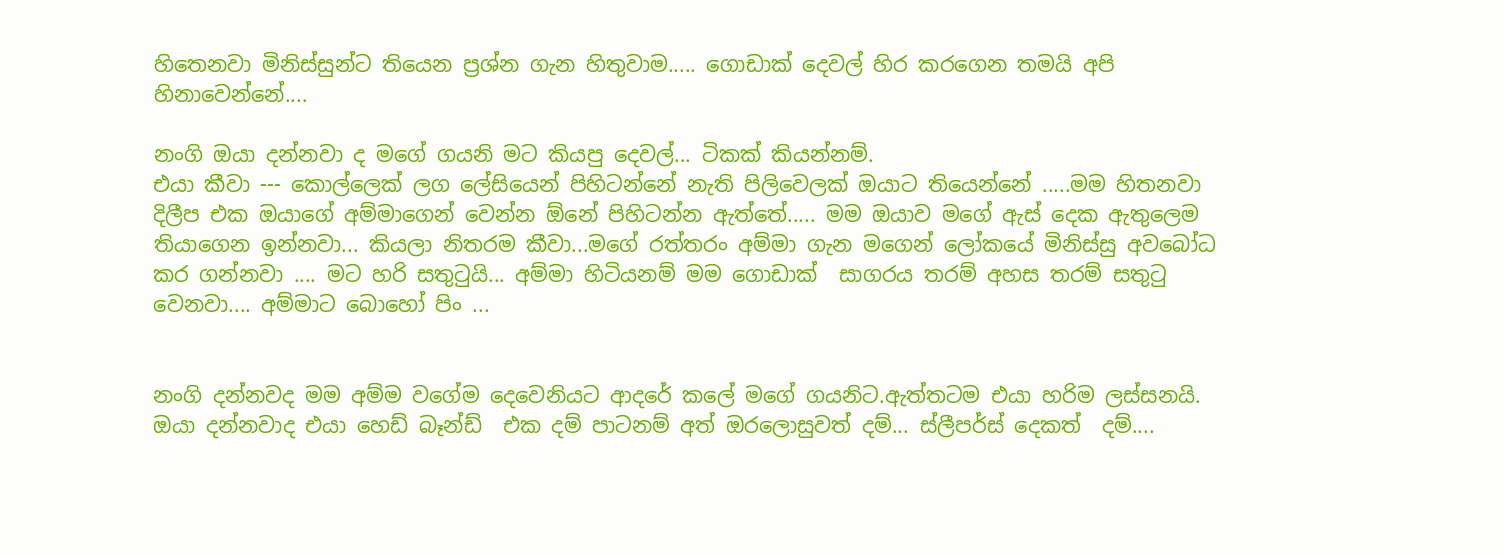හිතෙනවා මිනිස්සුන්ට තියෙන ප්‍රශ්න ගැන හිතුවාම..... ගොඩාක් දෙවල් හිර කරගෙන තමයි අපි හිනාවෙන්නේ....

නංගි ඔයා දන්නවා ද මගේ ගයනි මට කියපු දෙවල්... ටිකක් කියන්නම්.
එයා කීවා --- කොල්ලෙක් ලග ලේසියෙන් පිහිටන්නේ නැති පිලිවෙලක් ඔයාට තියෙන්නේ .....මම හිතනවා දිලීප එක ඔයාගේ අම්මාගෙන් වෙන්න ඕනේ පිහිටන්න ඇත්තේ..... මම ඔයාව මගේ ඇස් දෙක ඇතුලෙම තියාගෙන ඉන්නවා... කියලා නිතරම කීවා...මගේ රත්තරං අම්මා ගැන මගෙන් ලෝකයේ මිනිස්සු අවබෝධ කර ගන්නවා .... මට හරි සතුටුයි... අම්මා හිටියනම් මම ගොඩාක්  සාගරය තරම් අහස තරම් සතුටු වෙනවා.... අම්මාට බොහෝ පිං ...


නංගි දන්නවද මම අම්ම වගේම දෙවෙනියට ආදරේ කලේ මගේ ගයනිට.ඇත්තටම එයා හරිම ලස්සනයි. ඔයා දන්නවාද එයා හෙඩ් බෑන්ඩ්  එක දම් පාටනම් අත් ඔරලොසුවත් දම්... ස්ලීපර්ස් දෙකත්  දම්....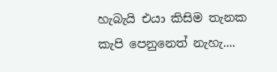හැබැයි එයා කිසිම තැනක කැපි පෙනුනෙත් නැහැ....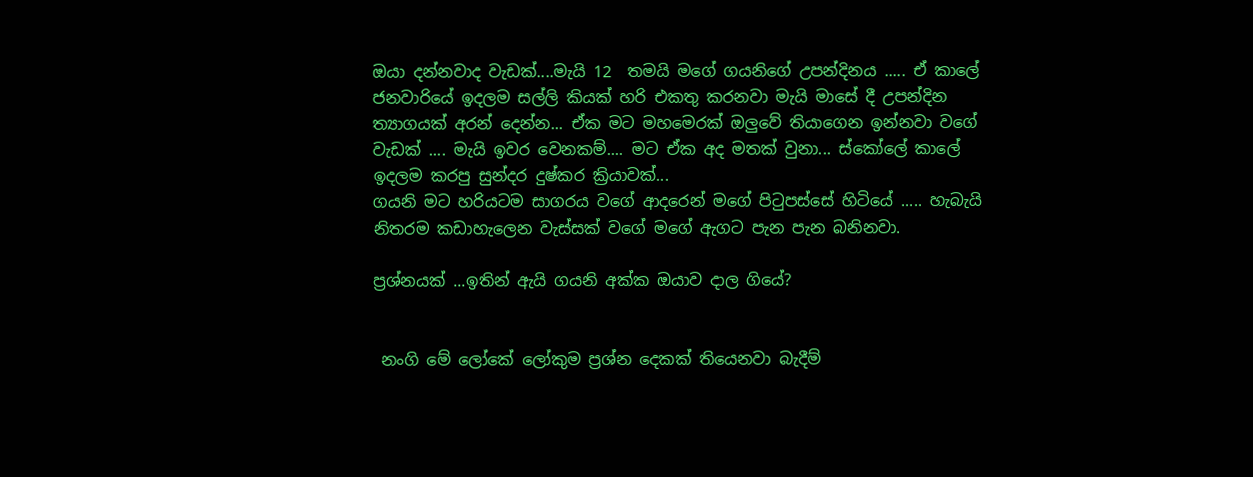ඔයා දන්නවාද වැඩක්....මැයි 12  තමයි මගේ ගයනිගේ උපන්දිනය ..... ඒ කාලේ ජනවාරියේ ඉදලම සල්ලි කියක් හරි එකතු කරනවා මැයි මාසේ දී උපන්දින ත්‍යාගයක් අරන් දෙන්න... ඒක මට මහමෙරක් ඔලුවේ තියාගෙන ඉන්නවා වගේ වැඩක් .... මැයි ඉවර වෙනකම්.... මට ඒක අද මතක් වුනා... ස්කෝලේ කාලේ ඉදලම කරපු සුන්දර දුෂ්කර ක්‍රියාවක්...
ගයනි මට හරියටම සාගරය වගේ ආදරෙන් මගේ පිටුපස්සේ හිටියේ ..... හැබැයි නිතරම කඩාහැලෙන වැස්සක් වගේ මගේ ඇගට පැන පැන බනිනවා.

ප්‍රශ්නයක් ...ඉතින් ඇයි ගයනි අක්ක ඔයාව දාල ගියේ?


 නංගි මේ ලෝකේ ලෝකුම ප්‍රශ්න දෙකක් තියෙනවා බැදීම්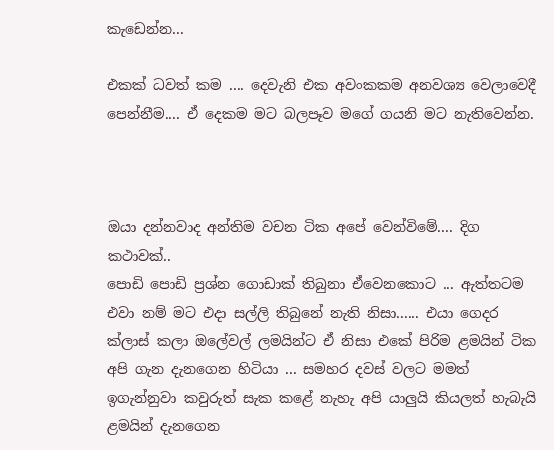කැඩෙන්න...

එකක් ධවත් කම .... දෙවැනි එක අවංකකම අනවශ්‍ය වෙලාවෙදී පෙන්නීම.... ඒ දෙකම මට බලපෑව මගේ ගයනි මට නැතිවෙන්න.



ඔයා දන්නවාද අන්තිම වචන ටික අපේ වෙන්විමේ.... දිග කථාවක්..
පොඩි පොඩි ප්‍රශ්න ගොඩාක් තිබුනා ඒවෙනකොට ... ඇත්තටම එවා නම් මට එදා සල්ලි තිබුනේ නැති නිසා...... එයා ගෙදර ක්ලාස් කලා ඔලේවල් ලමයින්ට ඒ නිසා එකේ පිරිම ළමයින් ටික අපි ගැන දැනගෙන හිටියා ... සමහර දවස් වලට මමත් ඉගැන්නුවා කවුරුත් සැක කළේ නැහැ අපි යාලුයි කියලත් හැබැයි ළමයින් දැනගෙන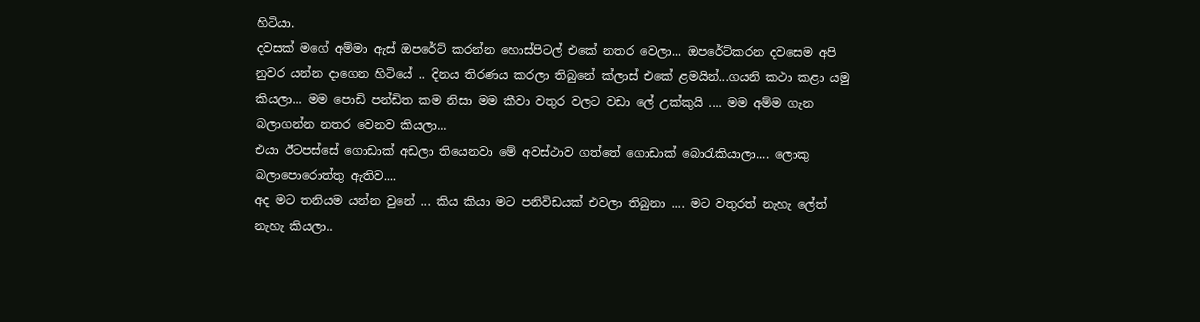හිටියා.
දවසක් මගේ අම්මා ඇස් ඔපරේට් කරන්න හොස්පිටල් එකේ නතර වෙලා... ඔපරේට්කරන දවසෙම අපි නුවර යන්න දාගෙන හිටියේ .. දිනය තිරණය කරලා තිබුනේ ක්ලාස් එකේ ළමයින්...ගයනි කථා කළා යමු කියලා... මම පොඩි පන්ඩිත කම නිසා මම කීවා වතුර වලට වඩා ලේ උක්කුයි .... මම අම්ම ගැන බලාගන්න නතර වෙනව කියලා...
එයා ඊටපස්සේ ගොඩාක් අඩලා තියෙනවා මේ අවස්ථාව ගත්තේ ගොඩාක් බොරැකියාලා.... ලොකු බලාපොරොත්තු ඇතිව....
අද මට තනියම යන්න වුනේ ... කිය කියා මට පනිවිඩයක් එවලා තිබුනා .... මට වතුරත් නැහැ ලේත් නැහැ කියලා..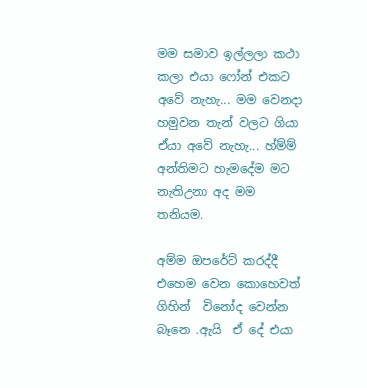මම සමාව ඉල්ලලා කථා කලා එයා ෆෝන් එකට අවේ නැහැ... මම වෙනදා හමුවන තැන් වලට ගියා ඒයා අවේ නැහැ... හ්ම්ම්  අන්තිමට හැමදේම මට නැතිඋනා අද මම තනියම.

අම්ම ඔපරේට් කරද්දී එහෙම වෙන කොහෙවත් ගිහින්  විනෝද වෙන්න බෑනෙ .ඇයි  ඒ දේ එයා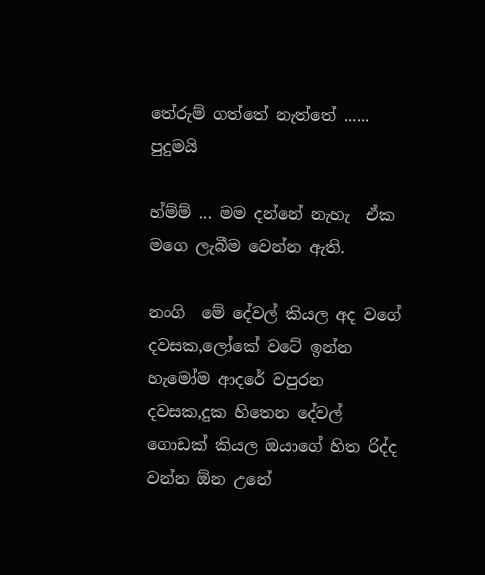තේරුම් ගත්තේ නැත්තේ ...... පුදුමයි

හ්ම්ම් ... මම දන්නේ නැහැ  ඒක  මගෙ ලැබීම වෙන්න ඇති.

නංගි  මේ දේවල් කියල අද වගේ දවසක,ලෝකේ වටේ ඉන්න හැමෝම ආදරේ වපුරන දවසක,දුක හිතෙන දේවල් ගොඩක් කියල ඔයාගේ හිත රිද්ද වන්න ඕන උනේ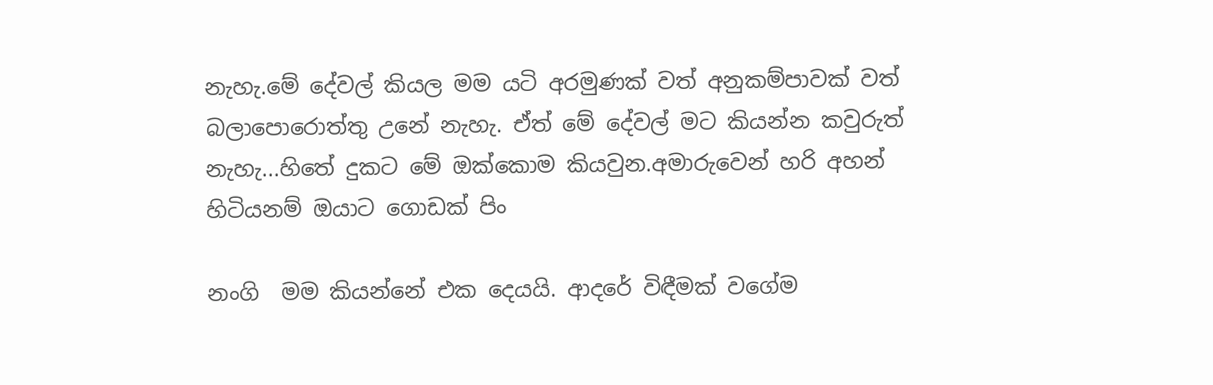නැහැ.මේ දේවල් කියල මම යටි අරමුණක් වත් අනුකම්පාවක් වත් බලාපොරොත්තු උනේ නැහැ. ඒත් මේ දේවල් මට කියන්න කවුරුත් නැහැ...හිතේ දුකට මේ ඔක්කොම කියවුන.අමාරුවෙන් හරි අහන් හිටියනම් ඔයාට ගොඩක් පිං

නංගි  මම කියන්නේ එක දෙයයි. ආදරේ විඳීමක් වගේම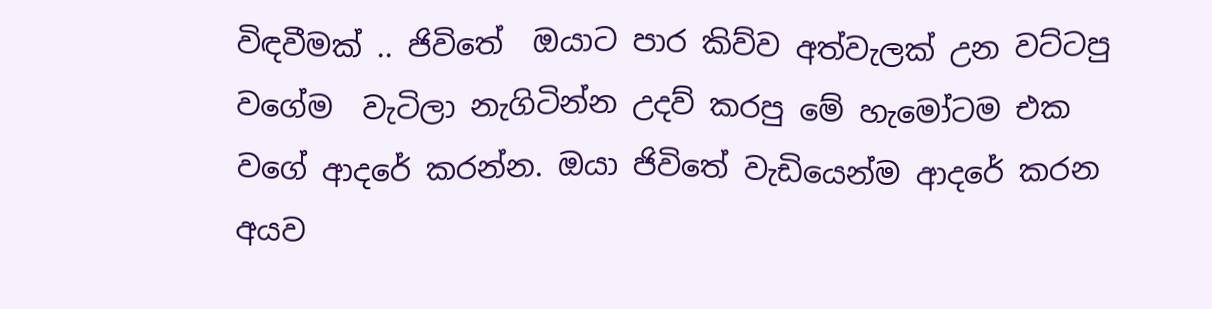විඳවීමක් .. ජිවිතේ  ඔයාට පාර කිව්ව අත්වැලක් උන වට්ටපු වගේම  වැටිලා නැගිටින්න උදව් කරපු මේ හැමෝටම එක වගේ ආදරේ කරන්න. ඔයා ජිවිතේ වැඩියෙන්ම ආදරේ කරන අයව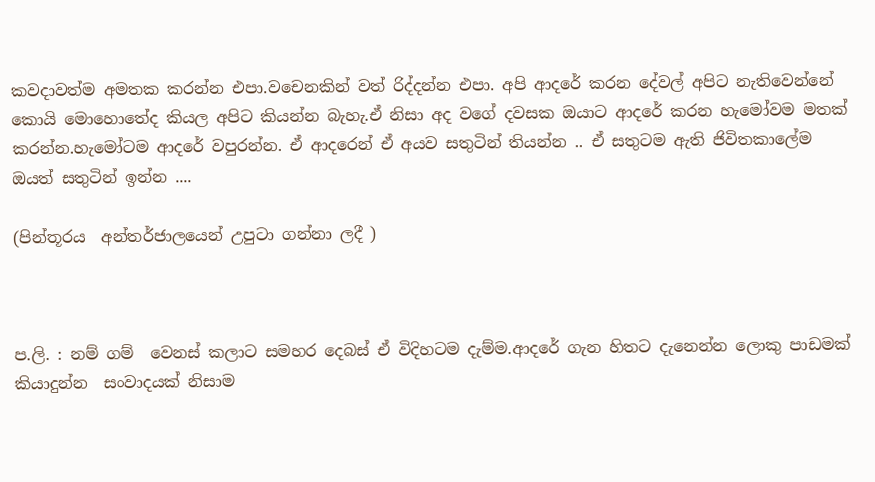කවදාවත්ම අමතක කරන්න එපා.වචෙනකින් වත් රිද්දන්න එපා. අපි ආදරේ කරන දේවල් අපිට නැතිවෙන්නේ කොයි මොහොතේද කියල අපිට කියන්න බැහැ.ඒ නිසා අද වගේ දවසක ඔයාට ආදරේ කරන හැමෝවම මතක් කරන්න.හැමෝටම ආදරේ වපුරන්න. ඒ ආදරෙන් ඒ අයව සතුටින් තියන්න .. ඒ සතුටම ඇති ජිවිතකාලේම ඔයත් සතුටින් ඉන්න ....

(පින්තූරය  අන්තර්ජාලයෙන් උපුටා ගන්නා ලදී )



ප.ලි. : නම් ගම්  වෙනස් කලාට සමහර දෙබස් ඒ විදිහටම දැම්ම.ආදරේ ගැන හිතට දැනෙන්න ලොකු පාඩමක් කියාදුන්න  සංවාදයක් නිසාම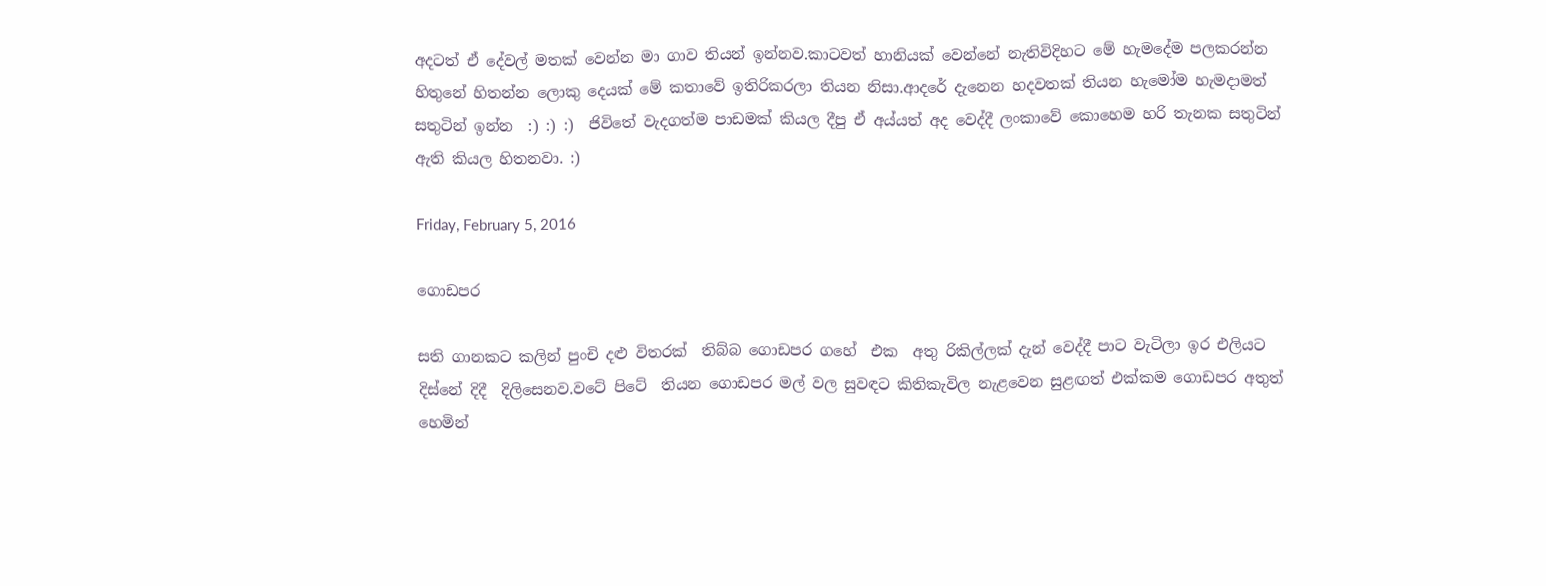අදටත් ඒ දේවල් මතක් වෙන්න මා ගාව තියන් ඉන්නව.කාටවත් හානියක් වෙන්නේ නැතිවිදිහට මේ හැමදේම පලකරන්න හිතුනේ හිතන්න ලොකු දෙයක් මේ කතාවේ ඉතිරිකරලා තියන නිසා.ආදරේ දැනෙන හදවතක් තියන හැමෝම හැමදාමත් සතුටින් ඉන්න  :) :) :)  ජිවිතේ වැදගත්ම පාඩමක් කියල දීපු ඒ අය්යත් අද වෙද්දී ලංකාවේ කොහෙම හරි තැනක සතුටින් ඇති කියල හිතනවා. :)

Friday, February 5, 2016

ගොඩපර

සති ගානකට කලින් පුංචි දළු විතරක්  තිබ්බ ගොඩපර ගහේ  එක  අතු රිකිල්ලක් දැන් වෙද්දී පාට වැටිලා ඉර එලියට දිස්නේ දිදී  දිලිසෙනව.වටේ පිටේ  තියන ගොඩපර මල් වල සුවඳට කිතිකැවිල නැළවෙන සුළඟත් එක්කම ගොඩපර අතුත් හෙමින්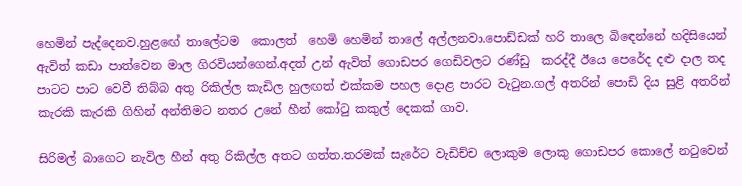හෙමින් පැද්දෙනව.හුළඟේ තාලේටම  කොලත්  හෙමි හෙමින් තාලේ අල්ලනවා.පොඩ්ඩක් හරි තාලෙ බිඳෙන්නේ හදිසියෙන් ඇවිත් කඩා පාත්වෙන මාල ගිරවියන්ගෙන්.අදත් උන් ඇවිත් ගොඩපර ගෙඩිවලට රණ්ඩු  කරද්දී ඊයෙ පෙරේද දළු දාල තද පාටට පාට වෙවී තිබ්බ අතු රිකිල්ල කැඩිල හුලඟත් එක්කම පහල දොළ පාරට වැටුන.ගල් අතරින් පොඩි දිය සුළි අතරින් කැරකි කැරකි ගිහින් අන්තිමට නතර උනේ හීන් කෝටු කකුල් දෙකක් ගාව.

සිරිමල් බාගෙට නැවිල හීන් අතු රිකිල්ල අතට ගත්ත.තරමක් සැරේට වැඩිච්ච ලොකුම ලොකු ගොඩපර කොලේ නටුවෙන්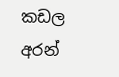කඩල අරන්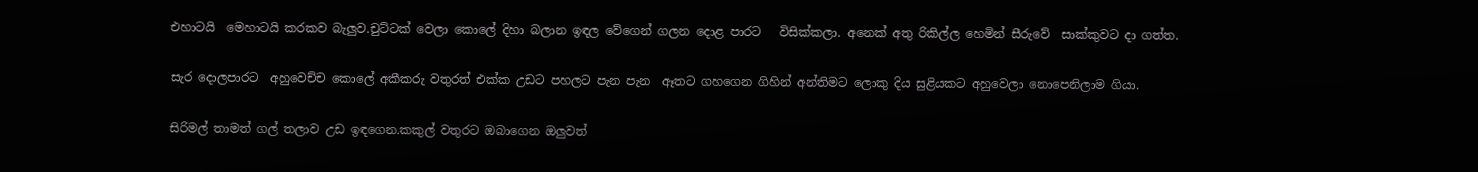එහාටයි  මෙහාටයි කරකව බැලුව.චුට්ටක් වෙලා කොලේ දිහා බලාන ඉඳල වේගෙන් ගලන දොළ පාරට   විසික්කලා. අනෙක් අතු රිකිල්ල හෙමින් සීරුවේ  සාක්කුවට දා ගත්ත.

සැර දොලපාරට  අහුවෙච්ච කොලේ අකීකරු වතුරත් එක්ක උඩට පහලට පැන පැන  ඈතට ගහගෙන ගිහින් අන්තිමට ලොකු දිය සුළියකට අහුවෙලා නොපෙනිලාම ගියා.

සිරිමල් තාමත් ගල් තලාව උඩ ඉඳගෙන.කකුල් වතුරට ඔබාගෙන ඔලුවත්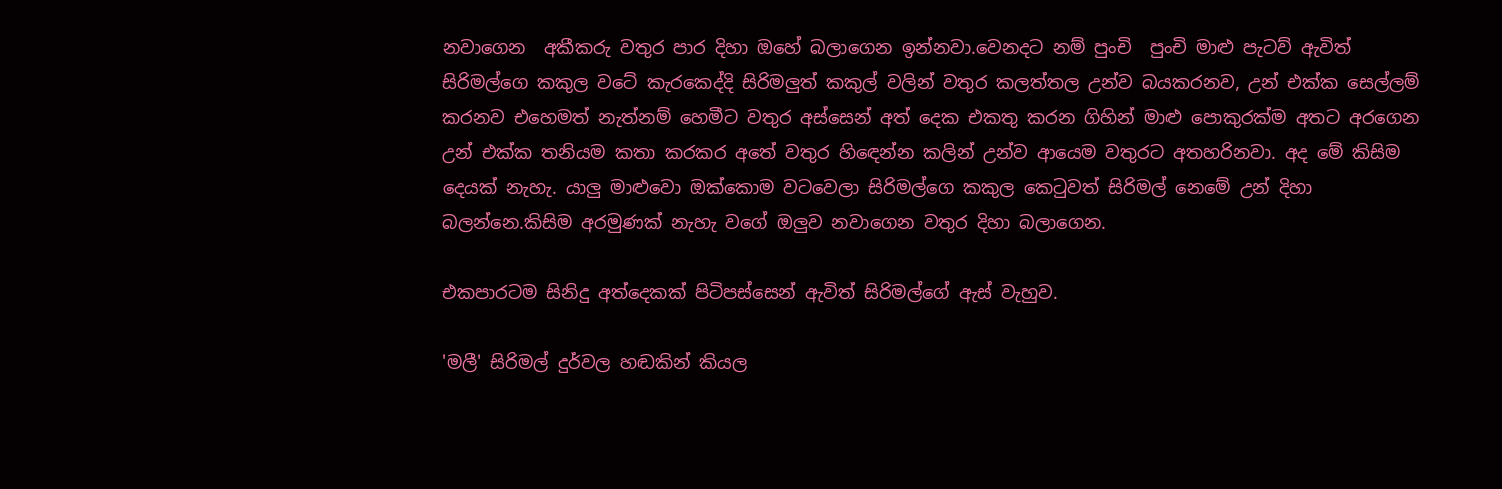නවාගෙන  අකීකරු වතුර පාර දිහා ඔහේ බලාගෙන ඉන්නවා.වෙනදට නම් පුංචි  පුංචි මාළු පැටව් ඇවිත් සිරිමල්ගෙ කකුල වටේ කැරකෙද්දි සිරිමලුත් කකුල් වලින් වතුර කලත්තල උන්ව බයකරනව, උන් එක්ක සෙල්ලම් කරනව එහෙමත් නැත්නම් හෙමීට වතුර අස්සෙන් අත් දෙක එකතු කරන ගිහින් මාළු පොකුරක්ම අතට අරගෙන උන් එක්ක තනියම කතා කරකර අතේ වතුර හිඳෙන්න කලින් උන්ව ආයෙම වතුරට අතහරිනවා. අද මේ කිසිම දෙයක් නැහැ. යාලු මාළුවො ඔක්කොම වටවෙලා සිරිමල්ගෙ කකුල කෙටුවත් සිරිමල් නෙමේ උන් දිහා බලන්නෙ.කිසිම අරමුණක් නැහැ වගේ ඔලුව නවාගෙන වතුර දිහා බලාගෙන.

එකපාරටම සිනිදු අත්දෙකක් පිටිපස්සෙන් ඇවිත් සිරිමල්ගේ ඇස් වැහුව.

'මලී' සිරිමල් දුර්වල හඬකින් කියල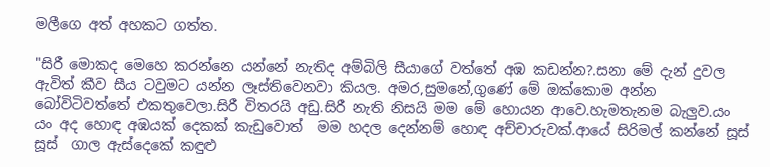මලීගෙ අත් අහකට ගත්ත.

"සිරී මොකද මෙහෙ කරන්නෙ යන්නේ නැතිද අම්බිලි සීයාගේ වත්තේ අඹ කඩන්න?.සනා මේ දැන් දුවල ඇවිත් කීව සීය ටවුමට යන්න ලෑස්තිවෙනවා කියල. අමර,සුමනේ,ගුණේ මේ ඔක්කොම අන්න බෝවිටිවත්තේ එකතුවෙලා.සිරී විතරයි අඩු.සිරී නැති නිසයි මම මේ හොයන ආවෙ.හැමතැනම බැලුව.යං යං අද හොඳ අඹයක් දෙකක් කැඩුවොත්  මම හදල දෙන්නම් හොඳ අච්චාරුවක්.ආයේ සිරිමල් කන්නේ සූස් සූස්  ගාල ඇස්දෙකේ කඳුළු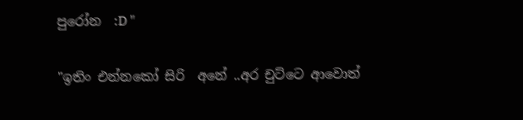පුරෝන  :D "

"ඉතිං එන්නකෝ සිරි  අනේ ..අර චුට්ටෙ ආවොත්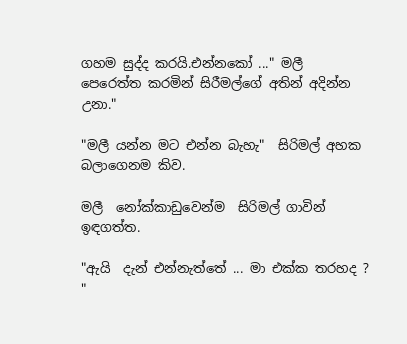ගහම සුද්ද කරයි.එන්නකෝ ..." මලී  පෙරෙත්ත කරමින් සිරීමල්ගේ අතින් අදින්න උනා."

"මලී යන්න මට එන්න බැහැ"  සිරිමල් අහක බලාගෙනම කිව.

මලී  නෝක්කාඩුවෙන්ම  සිරිමල් ගාවින් ඉඳගත්ත.

"ඇයි  දැන් එන්නැත්තේ ... මා එක්ක තරහද ? "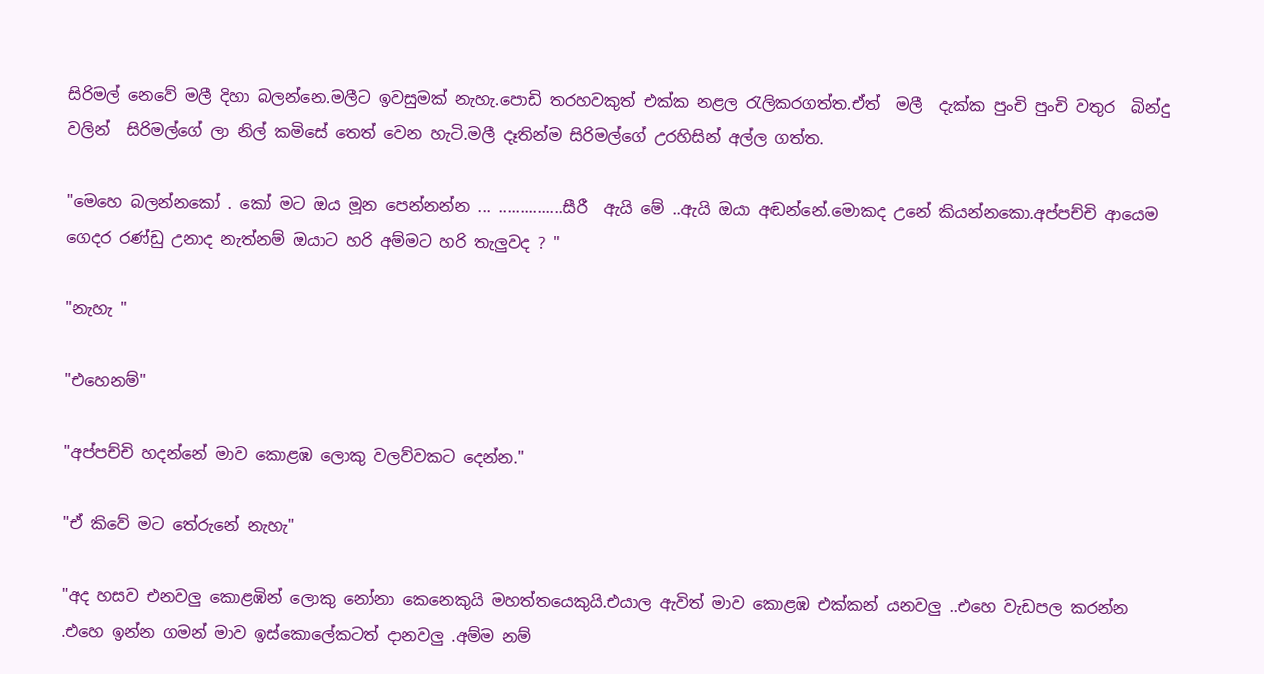සිරිමල් නෙවේ මලී දිහා බලන්නෙ.මලීට ඉවසුමක් නැහැ.පොඩි තරහවකුත් එක්ක නළල රැලිකරගත්ත.ඒත්  මලී  දැක්ක පුංචි පුංචි වතුර  බින්දු වලින්  සිරිමල්ගේ ලා නිල් කමිසේ තෙත් වෙන හැටි.මලී දෑතින්ම සිරිමල්ගේ උරහිසින් අල්ල ගත්ත.

"මෙහෙ බලන්නකෝ . කෝ මට ඔය මූන පෙන්නන්න ... ...............සීරී  ඇයි මේ ..ඇයි ඔයා අඬන්නේ.මොකද උනේ කියන්නකො.අප්පච්චි ආයෙම ගෙදර රණ්ඩු උනාද නැත්නම් ඔයාට හරි අම්මට හරි තැලුවද ? "

"නැහැ "

"එහෙනම්"

"අප්පච්චි හදන්නේ මාව කොළඹ ලොකු වලව්වකට දෙන්න."

"ඒ කිවේ මට තේරුනේ නැහැ"

"අද හසව එනවලු කොළඹින් ලොකු නෝනා කෙනෙකුයි මහත්තයෙකුයි.එයාල ඇවිත් මාව කොළඹ එක්කන් යනවලු ..එහෙ වැඩපල කරන්න .එහෙ ඉන්න ගමන් මාව ඉස්කොලේකටත් දානවලු .අම්ම නම්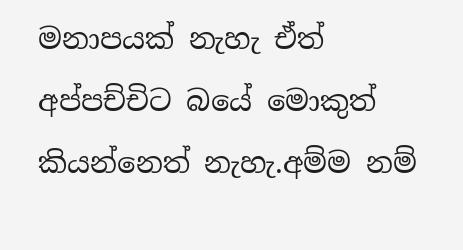මනාපයක් නැහැ ඒත් අප්පච්චිට බයේ මොකුත් කියන්නෙත් නැහැ.අම්ම නම්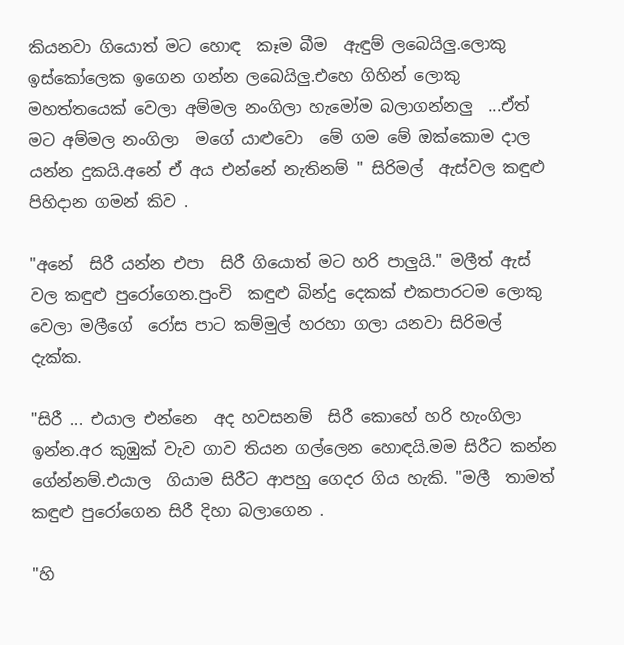කියනවා ගියොත් මට හොඳ  කෑම බීම  ඇඳුම් ලබෙයිලු.ලොකු ඉස්කෝලෙක ඉගෙන ගන්න ලබෙයිලු.එහෙ ගිහින් ලොකු මහත්තයෙක් වෙලා අම්මල නංගිලා හැමෝම බලාගන්නලු  ...ඒත්  මට අම්මල නංගිලා  මගේ යාළුවො  මේ ගම මේ ඔක්කොම දාල යන්න දුකයි.අනේ ඒ අය එන්නේ නැතිනම් " සිරිමල්  ඇස්වල කඳුළු පිහිදාන ගමන් කිව .

"අනේ  සිරී යන්න එපා  සිරී ගියොත් මට හරි පාලුයි." මලීත් ඇස් වල කඳුළු පුරෝගෙන.පුංචි  කඳුළු බින්දු දෙකක් එකපාරටම ලොකු වෙලා මලීගේ  රෝස පාට කම්මුල් හරහා ගලා යනවා සිරිමල් දැක්ක.

"සිරී ... එයාල එන්නෙ  අද හවසනම්  සිරී කොහේ හරි හැංගිලා ඉන්න.අර කුඹුක් වැව ගාව තියන ගල්ලෙන හොඳයි.මම සිරීට කන්න ගේන්නම්.එයාල  ගියාම සිරීට ආපහු ගෙදර ගිය හැකි. "මලී  තාමත් කඳුළු පුරෝගෙන සිරී දිහා බලාගෙන .

"හි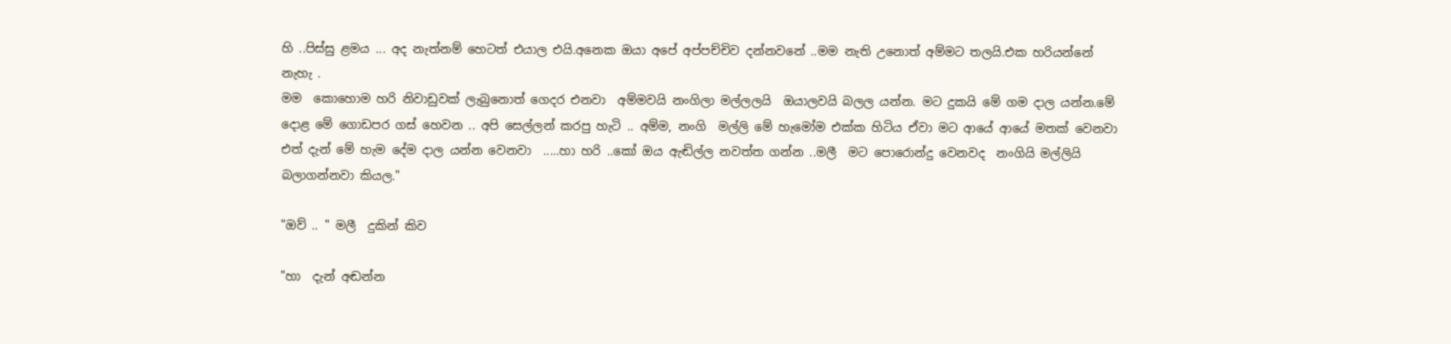හි ..පිස්සු ළමය ... අද නැත්නම් හෙටත් එයාල එයි.අනෙක ඔයා අපේ අප්පච්චිව දන්නවනේ ..මම නැති උනොත් අම්මට තලයි.එක හරියන්නේ නැහැ .
මම  කොහොම හරි නිවාඩුවක් ලැබුනොත් ගෙදර එනවා  අම්මවයි නංගිලා මල්ලලයි  ඔයාලවයි බලල යන්න. මට දුකයි මේ ගම දාල යන්න.මේ දොළ මේ ගොඩපර ගස් හෙවන .. අපි සෙල්ලන් කරපු හැටි .. අම්ම, නංගි  මල්ලි මේ හැමෝම එක්ක හිටිය ඒවා මට ආයේ ආයේ මතක් වෙනවා  එත් දැන් මේ හැම දේම දාල යන්න වෙනවා  .....හා හරි ..කෝ ඔය ඇඬිල්ල නවත්ත ගන්න ..මලී  මට පොරොන්දු වෙනවද  නංගියි මල්ලියි බලාගන්නවා කියල."

"ඔව් .. " මලී  දුකින් කිව

"හා  දැන් අඬන්න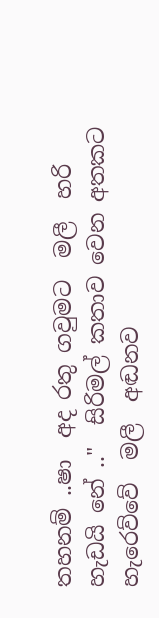තහනම් ..ෂා  අද රතු ගවුමට  මලී  හරි හැඩයි නේ .."  සිරිමල් කතාව වෙන අතකට  හැරෙව්වේ  මලී  අඬනව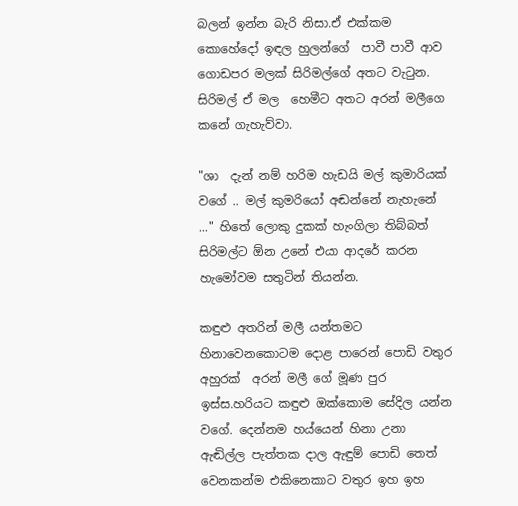බලන් ඉන්න බැරි නිසා.ඒ එක්කම කොහේදෝ ඉඳල හුලන්ගේ  පාවී පාවී ආව ගොඩපර මලක් සිරිමල්ගේ අතට වැටුන. සිරිමල් ඒ මල  හෙමීට අතට අරන් මලීගෙ කනේ ගැහැව්වා.

"ශා  දැන් නම් හරිම හැඩයි මල් කුමාරියක් වගේ .. මල් කුමරියෝ අඬන්නේ නැහැනේ ..." හිතේ ලොකු දුකක් හැංගිලා තිබ්බත් සිරිමල්ට ඕන උනේ එයා ආදරේ කරන හැමෝවම සතුටින් තියන්න.

කඳුළු අතරින් මලී යන්තමට හිනාවෙනකොටම දොළ පාරෙන් පොඩි වතුර අහුරක්  අරන් මලී ගේ මූණ පුර ඉස්ස.හරියට කඳුළු ඔක්කොම සේදිල යන්න වගේ. දෙන්නම හය්යෙන් හිනා උනා ඇඬිල්ල පැත්තක දාල ඇඳුම් පොඩි තෙත් වෙනකන්ම එකිනෙකාට වතුර ඉහ ඉහ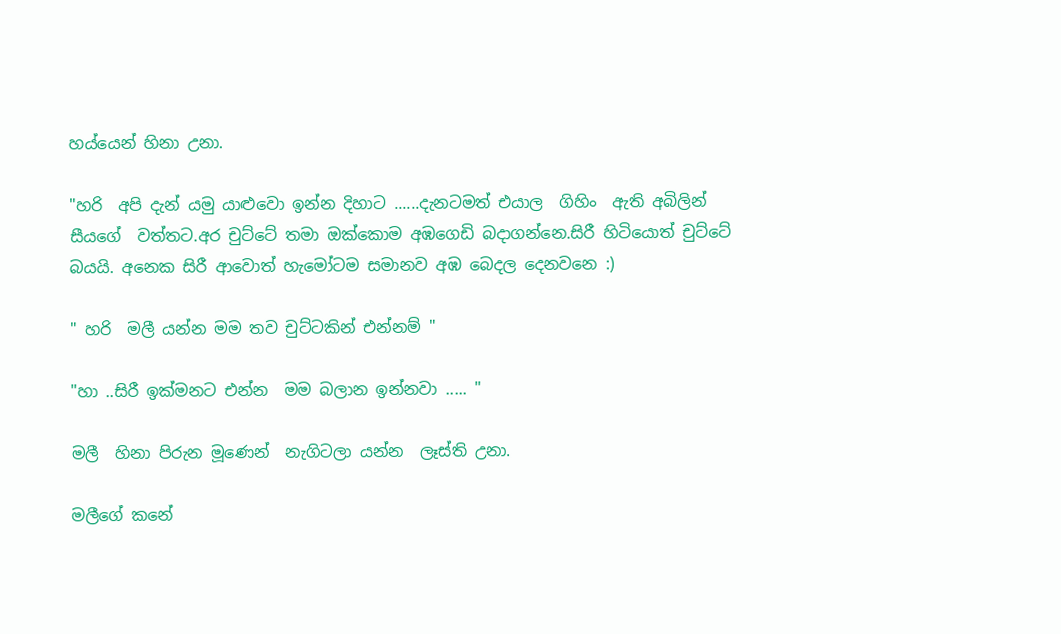හය්යෙන් හිනා උනා.

"හරි  අපි දැන් යමු යාළුවො ඉන්න දිහාට ......දැනටමත් එයාල  ගිහිං  ඇති අබිලින් සීයගේ  වත්තට.අර චුට්ටේ තමා ඔක්කොම අඹගෙඩි බදාගන්නෙ.සිරී හිටියොත් චුට්ටේ බයයි. අනෙක සිරී ආවොත් හැමෝටම සමානව අඹ බෙදල දෙනවනෙ :)

" හරි  මලී යන්න මම තව චුට්ටකින් එන්නම් "

"හා ..සිරී ඉක්මනට එන්න  මම බලාන ඉන්නවා ..... "

මලී  හිනා පිරුන මූණෙන්  නැගිටලා යන්න  ලෑස්ති උනා.

මලීගේ කනේ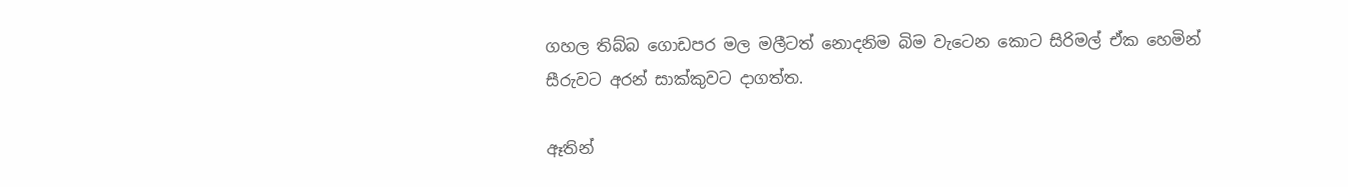ගහල තිබ්බ ගොඩපර මල මලීටත් නොදනිම බිම වැටෙන කොට සිරිමල් ඒක හෙමින් සීරුවට අරන් සාක්කුවට දාගත්ත.

ඈතින්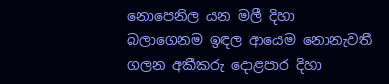නොපෙනිල යන මලී දිහා බලාගෙනම ඉඳල ආයෙම නොනැවතී ගලන අකීකරු දොළපාර දිහා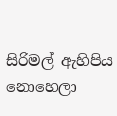සිරිමල් ඇහිපිය නොහෙලා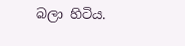බලා හිටිය.